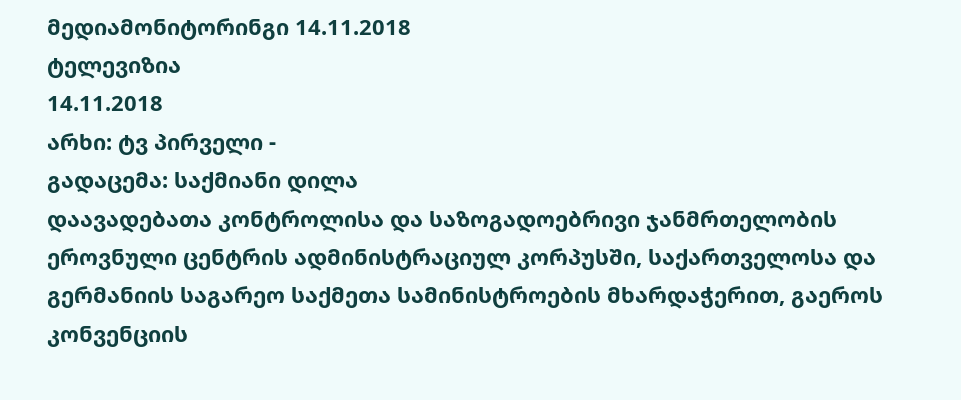მედიამონიტორინგი 14.11.2018
ტელევიზია
14.11.2018
არხი: ტვ პირველი -
გადაცემა: საქმიანი დილა
დაავადებათა კონტროლისა და საზოგადოებრივი ჯანმრთელობის ეროვნული ცენტრის ადმინისტრაციულ კორპუსში, საქართველოსა და გერმანიის საგარეო საქმეთა სამინისტროების მხარდაჭერით, გაეროს კონვენციის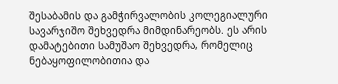შესაბამის და გამჭირვალობის კოლეგიალური სავარჯიშო შეხვედრა მიმდინარეობს. ეს არის დამატებითი სამუშაო შეხვედრა, რომელიც ნებაყოფილობითია და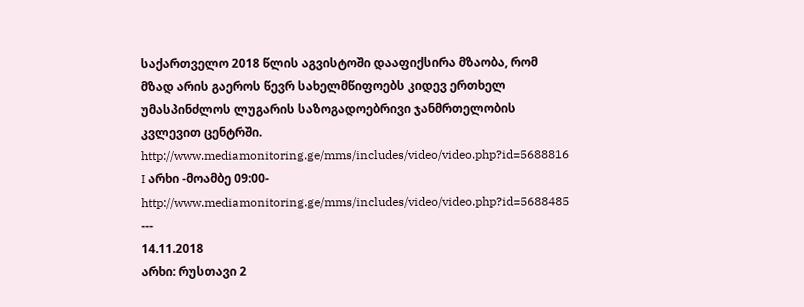საქართველო 2018 წლის აგვისტოში დააფიქსირა მზაობა, რომ მზად არის გაეროს წევრ სახელმწიფოებს კიდევ ერთხელ უმასპინძლოს ლუგარის საზოგადოებრივი ჯანმრთელობის კვლევით ცენტრში.
http://www.mediamonitoring.ge/mms/includes/video/video.php?id=5688816
I არხი -მოამბე 09:00-http://www.mediamonitoring.ge/mms/includes/video/video.php?id=5688485
---
14.11.2018
არხი: რუსთავი 2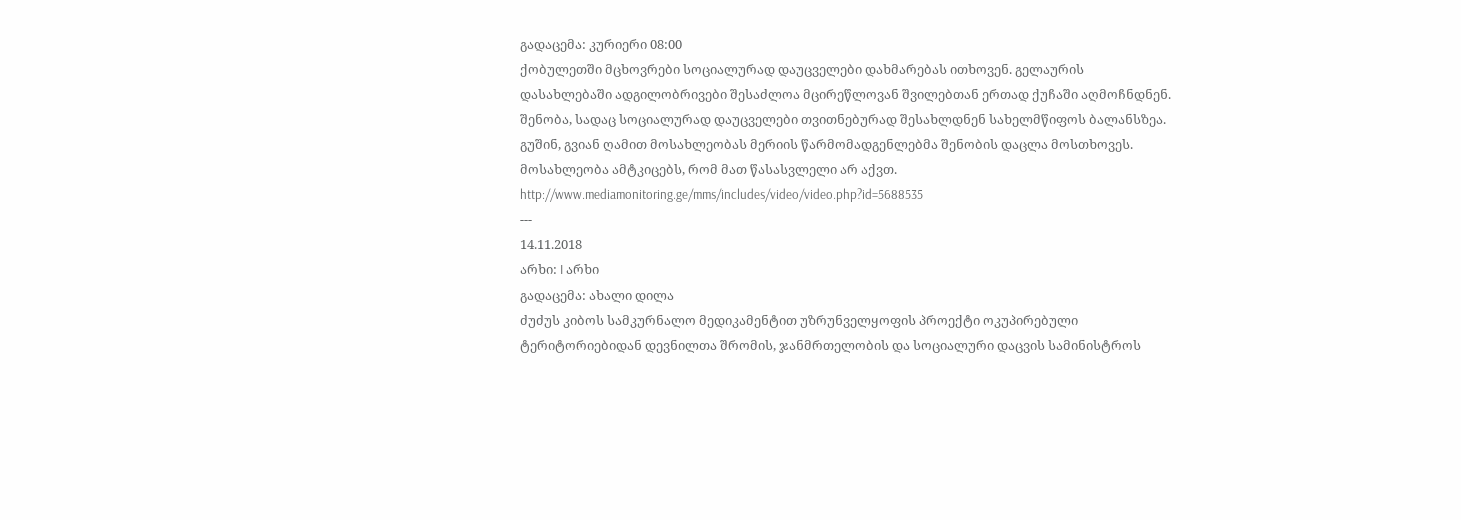გადაცემა: კურიერი 08:00
ქობულეთში მცხოვრები სოციალურად დაუცველები დახმარებას ითხოვენ. გელაურის დასახლებაში ადგილობრივები შესაძლოა მცირეწლოვან შვილებთან ერთად ქუჩაში აღმოჩნდნენ. შენობა, სადაც სოციალურად დაუცველები თვითნებურად შესახლდნენ სახელმწიფოს ბალანსზეა. გუშინ, გვიან ღამით მოსახლეობას მერიის წარმომადგენლებმა შენობის დაცლა მოსთხოვეს. მოსახლეობა ამტკიცებს, რომ მათ წასასვლელი არ აქვთ.
http://www.mediamonitoring.ge/mms/includes/video/video.php?id=5688535
---
14.11.2018
არხი: I არხი
გადაცემა: ახალი დილა
ძუძუს კიბოს სამკურნალო მედიკამენტით უზრუნველყოფის პროექტი ოკუპირებული ტერიტორიებიდან დევნილთა შრომის, ჯანმრთელობის და სოციალური დაცვის სამინისტროს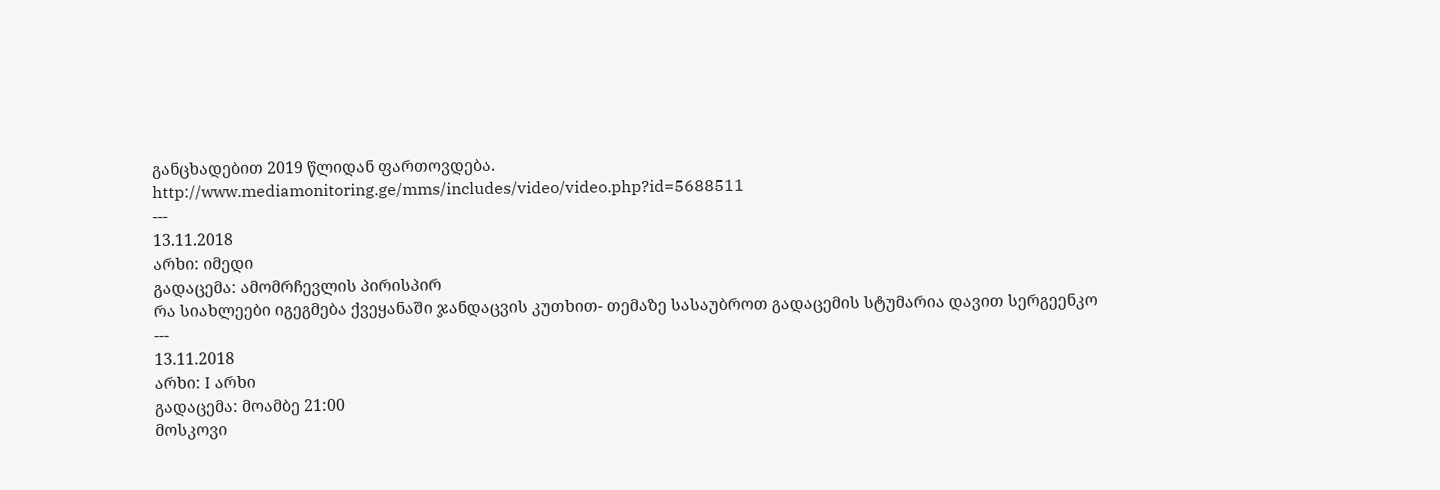განცხადებით 2019 წლიდან ფართოვდება.
http://www.mediamonitoring.ge/mms/includes/video/video.php?id=5688511
---
13.11.2018
არხი: იმედი
გადაცემა: ამომრჩევლის პირისპირ
რა სიახლეები იგეგმება ქვეყანაში ჯანდაცვის კუთხით- თემაზე სასაუბროთ გადაცემის სტუმარია დავით სერგეენკო
---
13.11.2018
არხი: I არხი
გადაცემა: მოამბე 21:00
მოსკოვი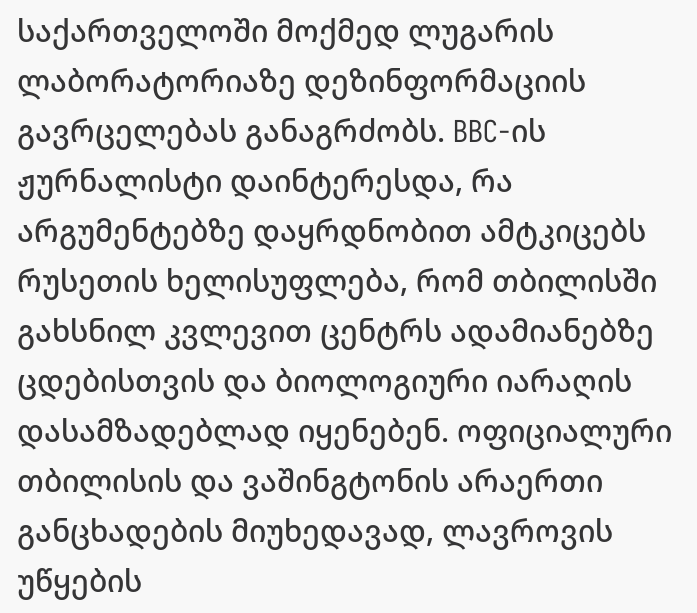საქართველოში მოქმედ ლუგარის ლაბორატორიაზე დეზინფორმაციის გავრცელებას განაგრძობს. BBC-ის ჟურნალისტი დაინტერესდა, რა არგუმენტებზე დაყრდნობით ამტკიცებს რუსეთის ხელისუფლება, რომ თბილისში გახსნილ კვლევით ცენტრს ადამიანებზე ცდებისთვის და ბიოლოგიური იარაღის დასამზადებლად იყენებენ. ოფიციალური თბილისის და ვაშინგტონის არაერთი განცხადების მიუხედავად, ლავროვის უწყების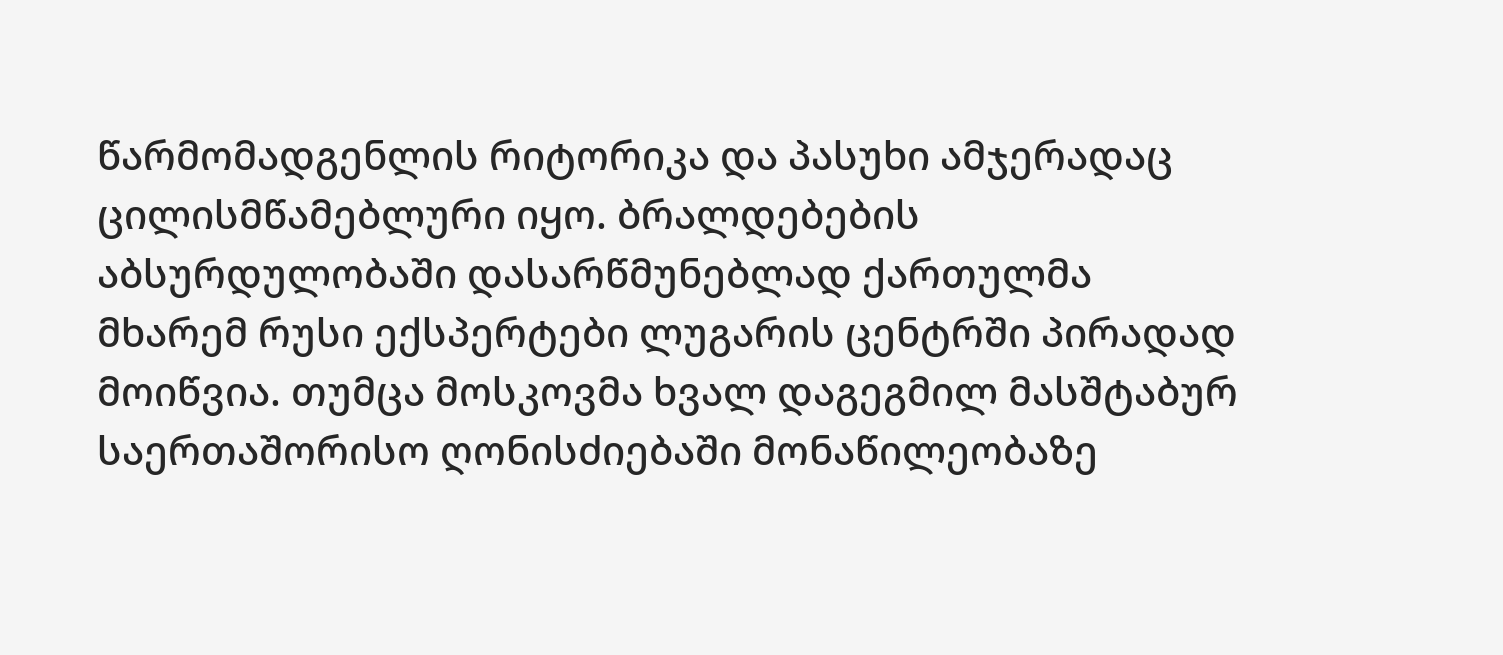წარმომადგენლის რიტორიკა და პასუხი ამჯერადაც ცილისმწამებლური იყო. ბრალდებების აბსურდულობაში დასარწმუნებლად ქართულმა მხარემ რუსი ექსპერტები ლუგარის ცენტრში პირადად მოიწვია. თუმცა მოსკოვმა ხვალ დაგეგმილ მასშტაბურ საერთაშორისო ღონისძიებაში მონაწილეობაზე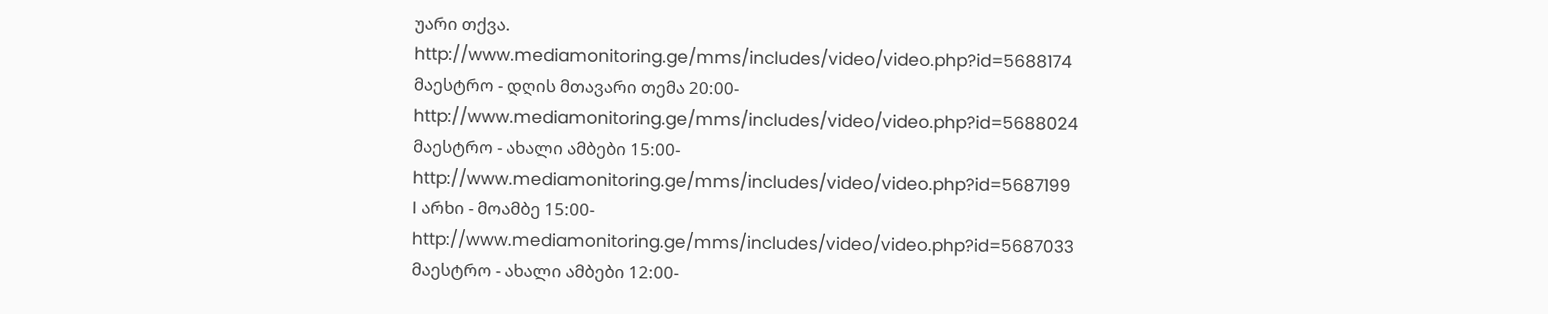უარი თქვა.
http://www.mediamonitoring.ge/mms/includes/video/video.php?id=5688174
მაესტრო - დღის მთავარი თემა 20:00-
http://www.mediamonitoring.ge/mms/includes/video/video.php?id=5688024
მაესტრო - ახალი ამბები 15:00-
http://www.mediamonitoring.ge/mms/includes/video/video.php?id=5687199
I არხი - მოამბე 15:00- http://www.mediamonitoring.ge/mms/includes/video/video.php?id=5687033
მაესტრო - ახალი ამბები 12:00-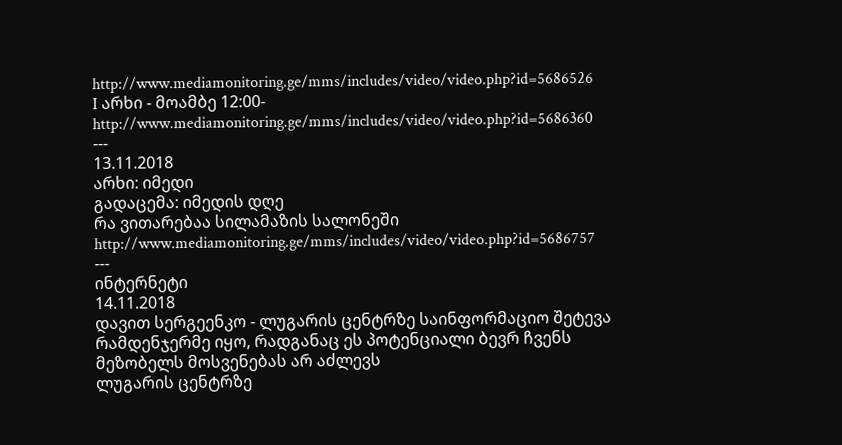http://www.mediamonitoring.ge/mms/includes/video/video.php?id=5686526
I არხი - მოამბე 12:00-
http://www.mediamonitoring.ge/mms/includes/video/video.php?id=5686360
---
13.11.2018
არხი: იმედი
გადაცემა: იმედის დღე
რა ვითარებაა სილამაზის სალონეში
http://www.mediamonitoring.ge/mms/includes/video/video.php?id=5686757
---
ინტერნეტი
14.11.2018
დავით სერგეენკო - ლუგარის ცენტრზე საინფორმაციო შეტევა რამდენჯერმე იყო, რადგანაც ეს პოტენციალი ბევრ ჩვენს მეზობელს მოსვენებას არ აძლევს
ლუგარის ცენტრზე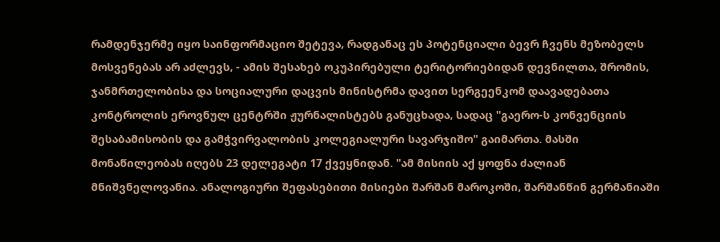რამდენჯერმე იყო საინფორმაციო შეტევა, რადგანაც ეს პოტენციალი ბევრ ჩვენს მეზობელს მოსვენებას არ აძლევს, - ამის შესახებ ოკუპირებული ტერიტორიებიდან დევნილთა, შრომის, ჯანმრთელობისა და სოციალური დაცვის მინისტრმა დავით სერგეენკომ დაავადებათა კონტროლის ეროვნულ ცენტრში ჟურნალისტებს განუცხადა, სადაც "გაერო-ს კონვენციის შესაბამისობის და გამჭვირვალობის კოლეგიალური სავარჯიშო" გაიმართა. მასში მონაწილეობას იღებს 23 დელეგატი 17 ქვეყნიდან. "ამ მისიის აქ ყოფნა ძალიან მნიშვნელოვანია. ანალოგიური შეფასებითი მისიები შარშან მაროკოში, შარშანწინ გერმანიაში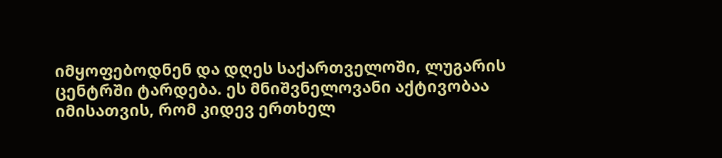იმყოფებოდნენ და დღეს საქართველოში, ლუგარის ცენტრში ტარდება. ეს მნიშვნელოვანი აქტივობაა იმისათვის, რომ კიდევ ერთხელ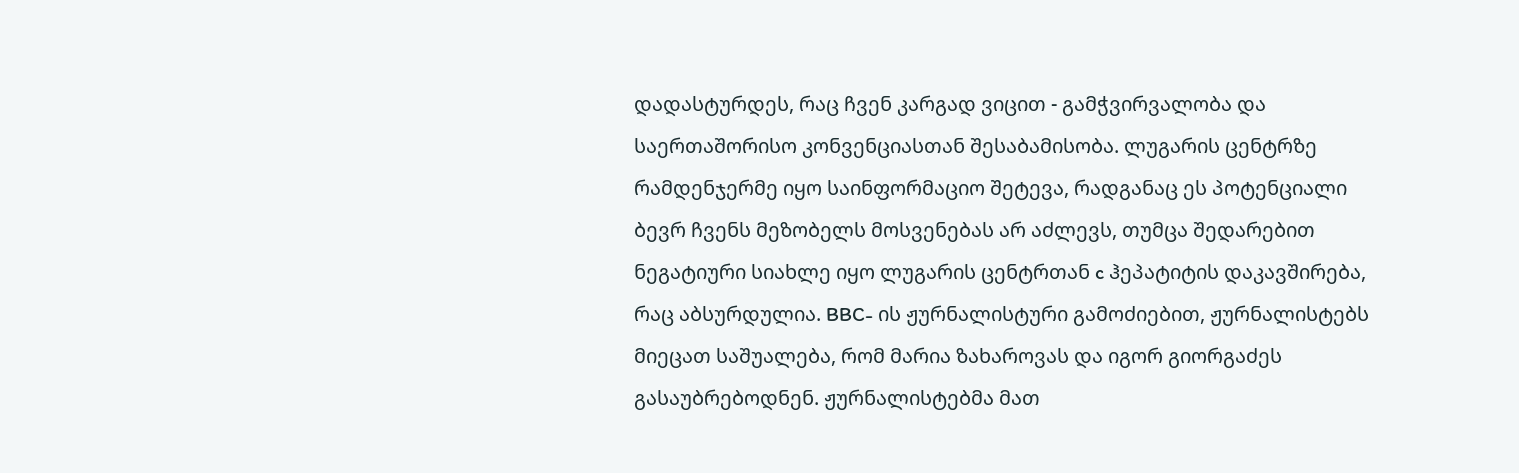დადასტურდეს, რაც ჩვენ კარგად ვიცით - გამჭვირვალობა და საერთაშორისო კონვენციასთან შესაბამისობა. ლუგარის ცენტრზე რამდენჯერმე იყო საინფორმაციო შეტევა, რადგანაც ეს პოტენციალი ბევრ ჩვენს მეზობელს მოსვენებას არ აძლევს, თუმცა შედარებით ნეგატიური სიახლე იყო ლუგარის ცენტრთან c ჰეპატიტის დაკავშირება, რაც აბსურდულია. BBC- ის ჟურნალისტური გამოძიებით, ჟურნალისტებს მიეცათ საშუალება, რომ მარია ზახაროვას და იგორ გიორგაძეს გასაუბრებოდნენ. ჟურნალისტებმა მათ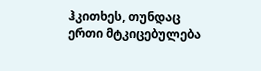ჰკითხეს, თუნდაც ერთი მტკიცებულება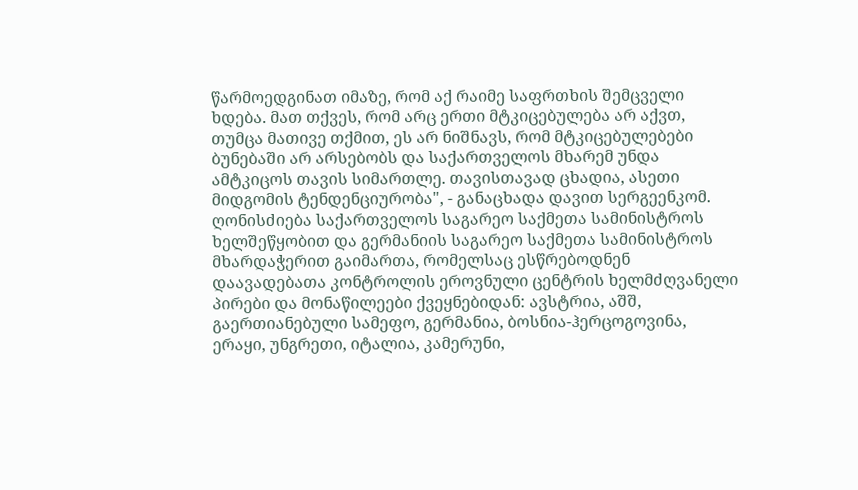წარმოედგინათ იმაზე, რომ აქ რაიმე საფრთხის შემცველი ხდება. მათ თქვეს, რომ არც ერთი მტკიცებულება არ აქვთ, თუმცა მათივე თქმით, ეს არ ნიშნავს, რომ მტკიცებულებები ბუნებაში არ არსებობს და საქართველოს მხარემ უნდა ამტკიცოს თავის სიმართლე. თავისთავად ცხადია, ასეთი მიდგომის ტენდენციურობა", - განაცხადა დავით სერგეენკომ. ღონისძიება საქართველოს საგარეო საქმეთა სამინისტროს ხელშეწყობით და გერმანიის საგარეო საქმეთა სამინისტროს მხარდაჭერით გაიმართა, რომელსაც ესწრებოდნენ დაავადებათა კონტროლის ეროვნული ცენტრის ხელმძღვანელი პირები და მონაწილეები ქვეყნებიდან: ავსტრია, აშშ, გაერთიანებული სამეფო, გერმანია, ბოსნია-ჰერცოგოვინა, ერაყი, უნგრეთი, იტალია, კამერუნი,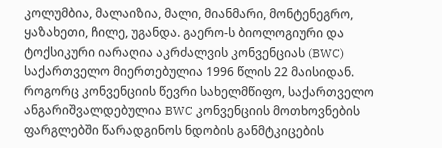კოლუმბია, მალაიზია, მალი, მიანმარი, მონტენეგრო, ყაზახეთი, ჩილე, უგანდა. გაერო-ს ბიოლოგიური და ტოქსიკური იარაღია აკრძალვის კონვენციას (BWC) საქართველო მიერთებულია 1996 წლის 22 მაისიდან. როგორც კონვენციის წევრი სახელმწიფო, საქართველო ანგარიშვალდებულია BWC კონვენციის მოთხოვნების ფარგლებში წარადგინოს ნდობის განმტკიცების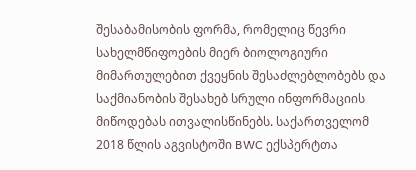შესაბამისობის ფორმა, რომელიც წევრი სახელმწიფოების მიერ ბიოლოგიური მიმართულებით ქვეყნის შესაძლებლობებს და საქმიანობის შესახებ სრული ინფორმაციის მიწოდებას ითვალისწინებს. საქართველომ 2018 წლის აგვისტოში BWC ექსპერტთა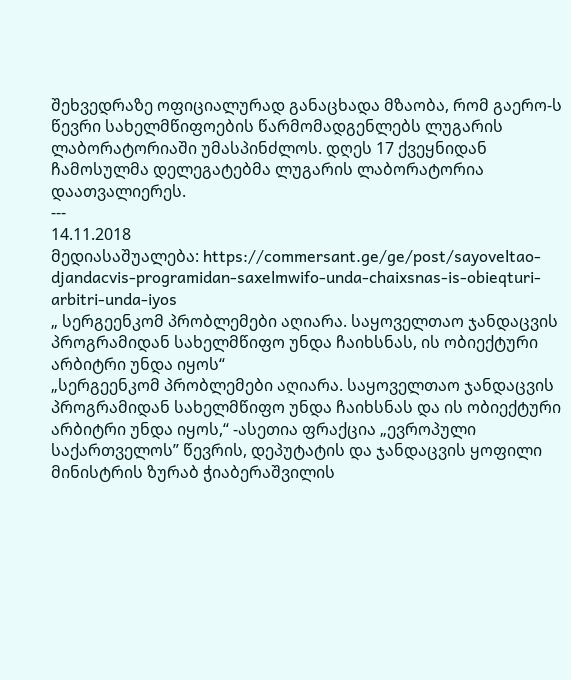შეხვედრაზე ოფიციალურად განაცხადა მზაობა, რომ გაერო-ს წევრი სახელმწიფოების წარმომადგენლებს ლუგარის ლაბორატორიაში უმასპინძლოს. დღეს 17 ქვეყნიდან ჩამოსულმა დელეგატებმა ლუგარის ლაბორატორია დაათვალიერეს.
---
14.11.2018
მედიასაშუალება: https://commersant.ge/ge/post/sayoveltao-djandacvis-programidan-saxelmwifo-unda-chaixsnas-is-obieqturi-arbitri-unda-iyos
„ სერგეენკომ პრობლემები აღიარა. საყოველთაო ჯანდაცვის პროგრამიდან სახელმწიფო უნდა ჩაიხსნას, ის ობიექტური არბიტრი უნდა იყოს“
„სერგეენკომ პრობლემები აღიარა. საყოველთაო ჯანდაცვის პროგრამიდან სახელმწიფო უნდა ჩაიხსნას და ის ობიექტური არბიტრი უნდა იყოს,“ -ასეთია ფრაქცია „ევროპული საქართველოს” წევრის, დეპუტატის და ჯანდაცვის ყოფილი მინისტრის ზურაბ ჭიაბერაშვილის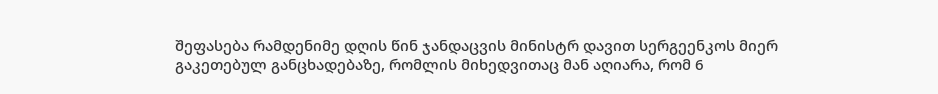შეფასება რამდენიმე დღის წინ ჯანდაცვის მინისტრ დავით სერგეენკოს მიერ გაკეთებულ განცხადებაზე, რომლის მიხედვითაც მან აღიარა, რომ 6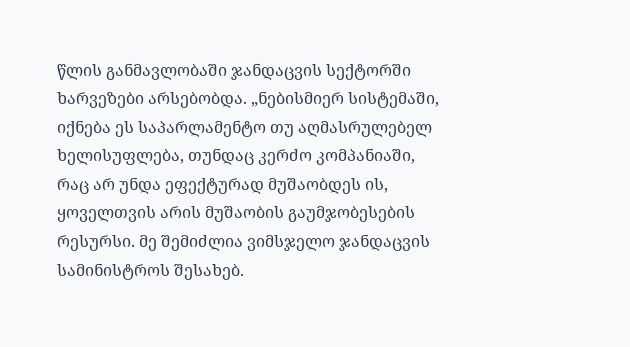წლის განმავლობაში ჯანდაცვის სექტორში ხარვეზები არსებობდა. „ნებისმიერ სისტემაში, იქნება ეს საპარლამენტო თუ აღმასრულებელ ხელისუფლება, თუნდაც კერძო კომპანიაში, რაც არ უნდა ეფექტურად მუშაობდეს ის, ყოველთვის არის მუშაობის გაუმჯობესების რესურსი. მე შემიძლია ვიმსჯელო ჯანდაცვის სამინისტროს შესახებ.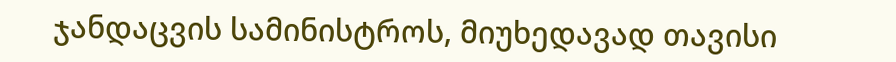ჯანდაცვის სამინისტროს, მიუხედავად თავისი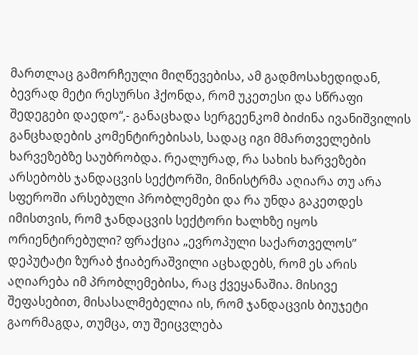მართლაც გამორჩეული მიღწევებისა, ამ გადმოსახედიდან, ბევრად მეტი რესურსი ჰქონდა, რომ უკეთესი და სწრაფი შედეგები დაედო“,- განაცხადა სერგეენკომ ბიძინა ივანიშვილის განცხადების კომენტირებისას, სადაც იგი მმართველების ხარვეზებზე საუბრობდა. რეალურად, რა სახის ხარვეზები არსებობს ჯანდაცვის სექტორში, მინისტრმა აღიარა თუ არა სფეროში არსებული პრობლემები და რა უნდა გაკეთდეს იმისთვის, რომ ჯანდაცვის სექტორი ხალხზე იყოს ორიენტირებული? ფრაქცია „ევროპული საქართველოს” დეპუტატი ზურაბ ჭიაბერაშვილი აცხადებს, რომ ეს არის აღიარება იმ პრობლემებისა, რაც ქვეყანაშია. მისივე შეფასებით, მისასალმებელია ის, რომ ჯანდაცვის ბიუჯეტი გაორმაგდა, თუმცა, თუ შეიცვლება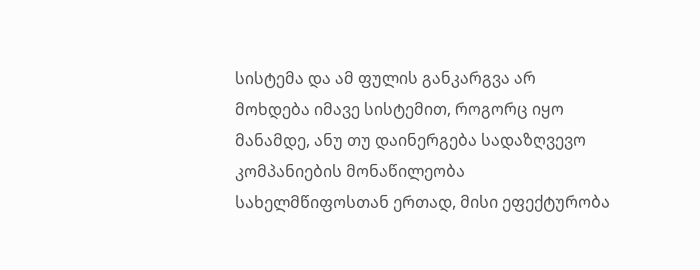სისტემა და ამ ფულის განკარგვა არ მოხდება იმავე სისტემით, როგორც იყო მანამდე, ანუ თუ დაინერგება სადაზღვევო კომპანიების მონაწილეობა სახელმწიფოსთან ერთად, მისი ეფექტურობა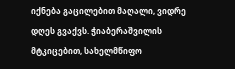იქნება გაცილებით მაღალი, ვიდრე დღეს გვაქვს. ჭიაბერაშვილის მტკიცებით, სახელმწიფო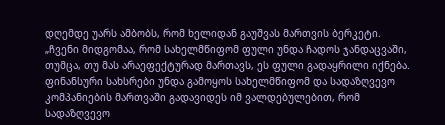დღემდე უარს ამბობს, რომ ხელიდან გაუშვას მართვის ბერკეტი. „ჩვენი მიდგომაა, რომ სახელმწიფომ ფული უნდა ჩადოს ჯანდაცვაში, თუმცა, თუ მას არაეფექტურად მართავს, ეს ფული გადაყრილი იქნება. ფინანსური სახსრები უნდა გამოყოს სახელმწიფომ და სადაზღვევო კომპანიების მართვაში გადავიდეს იმ ვალდებულებით, რომ სადაზღვევო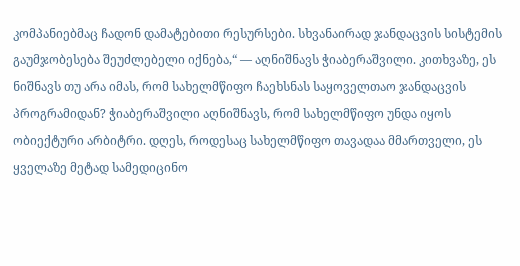კომპანიებმაც ჩადონ დამატებითი რესურსები. სხვანაირად ჯანდაცვის სისტემის გაუმჯობესება შეუძლებელი იქნება,“ — აღნიშნავს ჭიაბერაშვილი. კითხვაზე, ეს ნიშნავს თუ არა იმას, რომ სახელმწიფო ჩაეხსნას საყოველთაო ჯანდაცვის პროგრამიდან? ჭიაბერაშვილი აღნიშნავს, რომ სახელმწიფო უნდა იყოს ობიექტური არბიტრი. დღეს, როდესაც სახელმწიფო თავადაა მმართველი, ეს ყველაზე მეტად სამედიცინო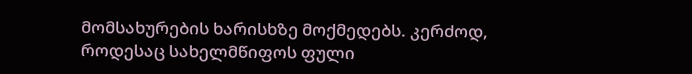მომსახურების ხარისხზე მოქმედებს. კერძოდ, როდესაც სახელმწიფოს ფული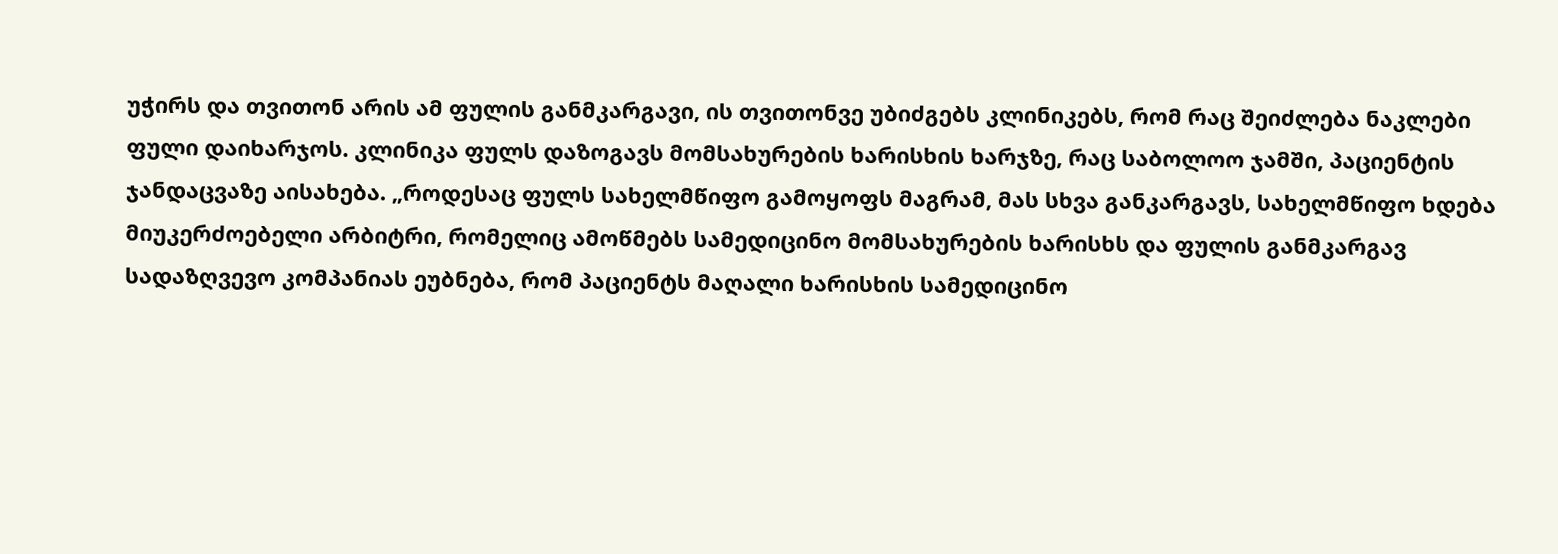უჭირს და თვითონ არის ამ ფულის განმკარგავი, ის თვითონვე უბიძგებს კლინიკებს, რომ რაც შეიძლება ნაკლები ფული დაიხარჯოს. კლინიკა ფულს დაზოგავს მომსახურების ხარისხის ხარჯზე, რაც საბოლოო ჯამში, პაციენტის ჯანდაცვაზე აისახება. „როდესაც ფულს სახელმწიფო გამოყოფს მაგრამ, მას სხვა განკარგავს, სახელმწიფო ხდება მიუკერძოებელი არბიტრი, რომელიც ამოწმებს სამედიცინო მომსახურების ხარისხს და ფულის განმკარგავ სადაზღვევო კომპანიას ეუბნება, რომ პაციენტს მაღალი ხარისხის სამედიცინო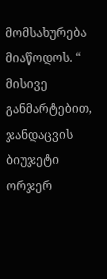მომსახურება მიაწოდოს. “ მისივე განმარტებით, ჯანდაცვის ბიუჯეტი ორჯერ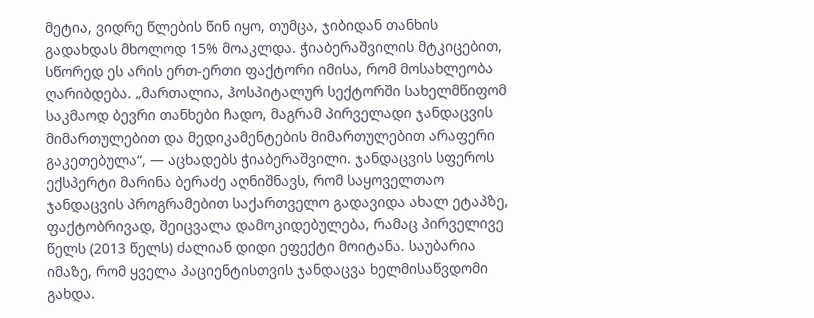მეტია, ვიდრე წლების წინ იყო, თუმცა, ჯიბიდან თანხის გადახდას მხოლოდ 15% მოაკლდა. ჭიაბერაშვილის მტკიცებით, სწორედ ეს არის ერთ-ერთი ფაქტორი იმისა, რომ მოსახლეობა ღარიბდება. „მართალია, ჰოსპიტალურ სექტორში სახელმწიფომ საკმაოდ ბევრი თანხები ჩადო, მაგრამ პირველადი ჯანდაცვის მიმართულებით და მედიკამენტების მიმართულებით არაფერი გაკეთებულა“, — აცხადებს ჭიაბერაშვილი. ჯანდაცვის სფეროს ექსპერტი მარინა ბერაძე აღნიშნავს, რომ საყოველთაო ჯანდაცვის პროგრამებით საქართველო გადავიდა ახალ ეტაპზე, ფაქტობრივად, შეიცვალა დამოკიდებულება, რამაც პირველივე წელს (2013 წელს) ძალიან დიდი ეფექტი მოიტანა. საუბარია იმაზე, რომ ყველა პაციენტისთვის ჯანდაცვა ხელმისაწვდომი გახდა.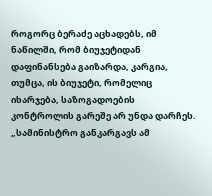როგორც ბერაძე აცხადებს, იმ ნაწილში, რომ ბიუჯეტიდან დაფინანსება გაიზარდა, კარგია, თუმცა, ის ბიუჯეტი, რომელიც იხარჯება, საზოგადოების კონტროლის გარეშე არ უნდა დარჩეს. „სამინისტრო განკარგავს ამ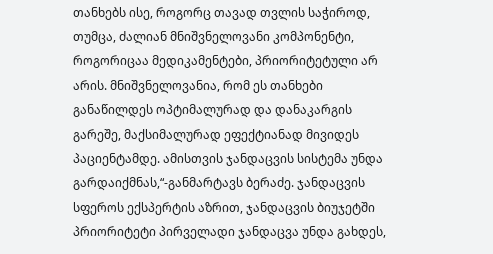თანხებს ისე, როგორც თავად თვლის საჭიროდ, თუმცა, ძალიან მნიშვნელოვანი კომპონენტი, როგორიცაა მედიკამენტები, პრიორიტეტული არ არის. მნიშვნელოვანია, რომ ეს თანხები განაწილდეს ოპტიმალურად და დანაკარგის გარეშე, მაქსიმალურად ეფექტიანად მივიდეს პაციენტამდე. ამისთვის ჯანდაცვის სისტემა უნდა გარდაიქმნას,“-განმარტავს ბერაძე. ჯანდაცვის სფეროს ექსპერტის აზრით, ჯანდაცვის ბიუჯეტში პრიორიტეტი პირველადი ჯანდაცვა უნდა გახდეს,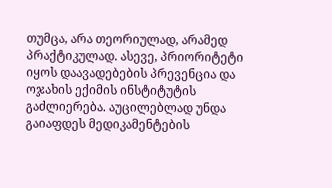თუმცა, არა თეორიულად, არამედ პრაქტიკულად. ასევე, პრიორიტეტი იყოს დაავადებების პრევენცია და ოჯახის ექიმის ინსტიტუტის გაძლიერება. აუცილებლად უნდა გაიაფდეს მედიკამენტების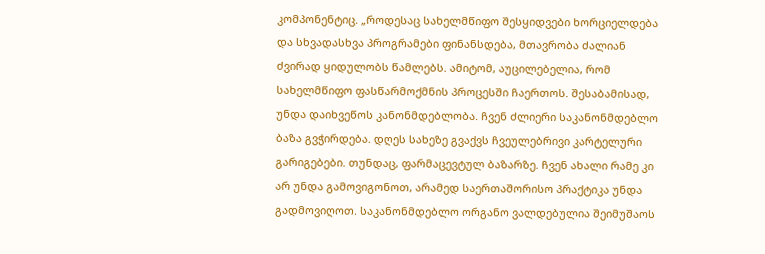კომპონენტიც. „როდესაც სახელმწიფო შესყიდვები ხორციელდება და სხვადასხვა პროგრამები ფინანსდება, მთავრობა ძალიან ძვირად ყიდულობს წამლებს. ამიტომ, აუცილებელია, რომ სახელმწიფო ფასწარმოქმნის პროცესში ჩაერთოს. შესაბამისად, უნდა დაიხვეწოს კანონმდებლობა. ჩვენ ძლიერი საკანონმდებლო ბაზა გვჭირდება. დღეს სახეზე გვაქვს ჩვეულებრივი კარტელური გარიგებები. თუნდაც, ფარმაცევტულ ბაზარზე. ჩვენ ახალი რამე კი არ უნდა გამოვიგონოთ, არამედ საერთაშორისო პრაქტიკა უნდა გადმოვიღოთ. საკანონმდებლო ორგანო ვალდებულია შეიმუშაოს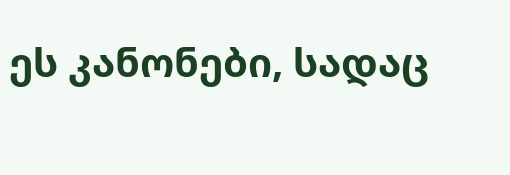ეს კანონები, სადაც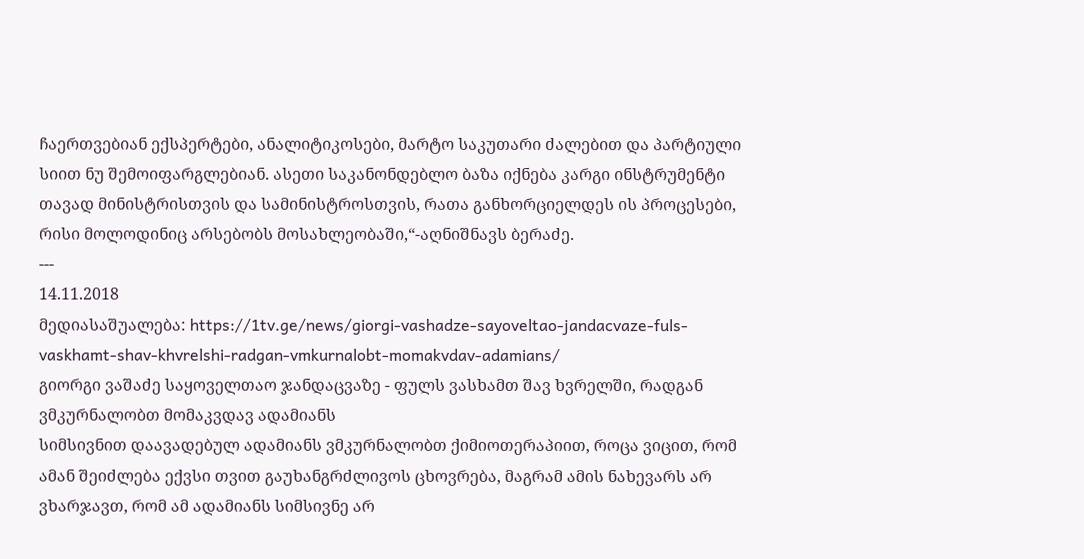ჩაერთვებიან ექსპერტები, ანალიტიკოსები, მარტო საკუთარი ძალებით და პარტიული სიით ნუ შემოიფარგლებიან. ასეთი საკანონდებლო ბაზა იქნება კარგი ინსტრუმენტი თავად მინისტრისთვის და სამინისტროსთვის, რათა განხორციელდეს ის პროცესები, რისი მოლოდინიც არსებობს მოსახლეობაში,“-აღნიშნავს ბერაძე.
---
14.11.2018
მედიასაშუალება: https://1tv.ge/news/giorgi-vashadze-sayoveltao-jandacvaze-fuls-vaskhamt-shav-khvrelshi-radgan-vmkurnalobt-momakvdav-adamians/
გიორგი ვაშაძე საყოველთაო ჯანდაცვაზე - ფულს ვასხამთ შავ ხვრელში, რადგან ვმკურნალობთ მომაკვდავ ადამიანს
სიმსივნით დაავადებულ ადამიანს ვმკურნალობთ ქიმიოთერაპიით, როცა ვიცით, რომ ამან შეიძლება ექვსი თვით გაუხანგრძლივოს ცხოვრება, მაგრამ ამის ნახევარს არ ვხარჯავთ, რომ ამ ადამიანს სიმსივნე არ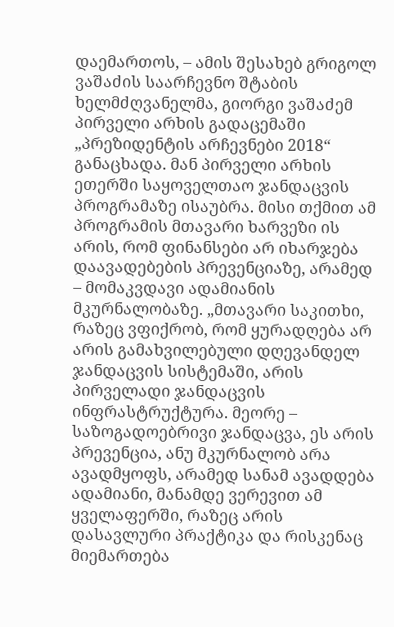დაემართოს, – ამის შესახებ გრიგოლ ვაშაძის საარჩევნო შტაბის ხელმძღვანელმა, გიორგი ვაშაძემ პირველი არხის გადაცემაში „პრეზიდენტის არჩევნები 2018“ განაცხადა. მან პირველი არხის ეთერში საყოველთაო ჯანდაცვის პროგრამაზე ისაუბრა. მისი თქმით ამ პროგრამის მთავარი ხარვეზი ის არის, რომ ფინანსები არ იხარჯება დაავადებების პრევენციაზე, არამედ – მომაკვდავი ადამიანის მკურნალობაზე. „მთავარი საკითხი, რაზეც ვფიქრობ, რომ ყურადღება არ არის გამახვილებული დღევანდელ ჯანდაცვის სისტემაში, არის პირველადი ჯანდაცვის ინფრასტრუქტურა. მეორე – საზოგადოებრივი ჯანდაცვა, ეს არის პრევენცია, ანუ მკურნალობ არა ავადმყოფს, არამედ სანამ ავადდება ადამიანი, მანამდე ვერევით ამ ყველაფერში, რაზეც არის დასავლური პრაქტიკა და რისკენაც მიემართება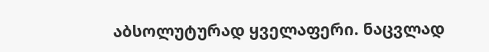აბსოლუტურად ყველაფერი. ნაცვლად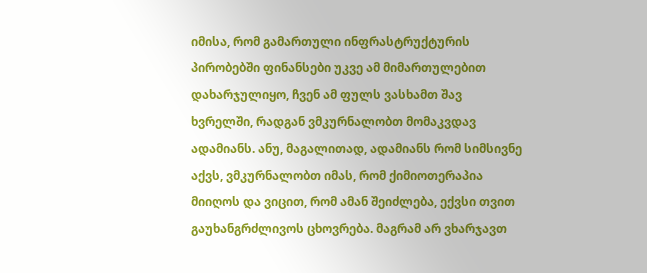იმისა, რომ გამართული ინფრასტრუქტურის პირობებში ფინანსები უკვე ამ მიმართულებით დახარჯულიყო, ჩვენ ამ ფულს ვასხამთ შავ ხვრელში, რადგან ვმკურნალობთ მომაკვდავ ადამიანს. ანუ, მაგალითად, ადამიანს რომ სიმსივნე აქვს, ვმკურნალობთ იმას, რომ ქიმიოთერაპია მიიღოს და ვიცით, რომ ამან შეიძლება, ექვსი თვით გაუხანგრძლივოს ცხოვრება. მაგრამ არ ვხარჯავთ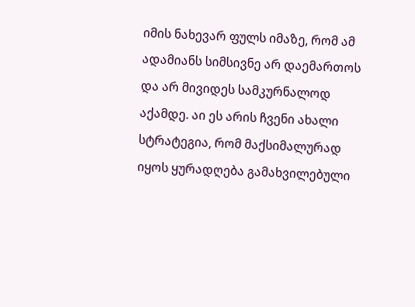იმის ნახევარ ფულს იმაზე, რომ ამ ადამიანს სიმსივნე არ დაემართოს და არ მივიდეს სამკურნალოდ აქამდე. აი ეს არის ჩვენი ახალი სტრატეგია, რომ მაქსიმალურად იყოს ყურადღება გამახვილებული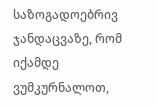საზოგადოებრივ ჯანდაცვაზე, რომ იქამდე ვუმკურნალოთ,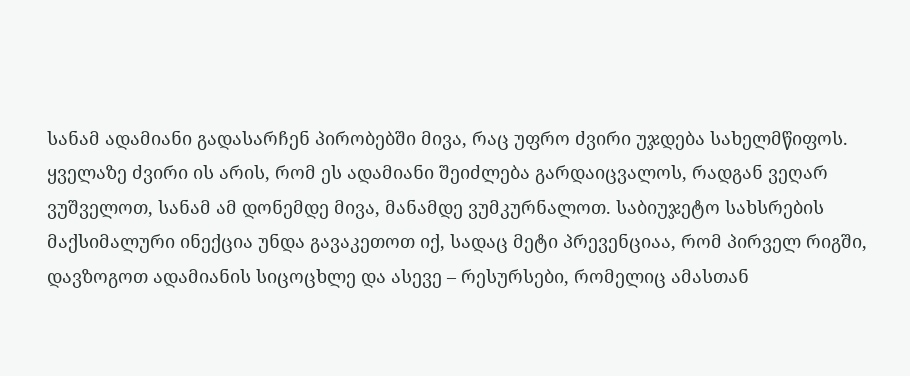სანამ ადამიანი გადასარჩენ პირობებში მივა, რაც უფრო ძვირი უჯდება სახელმწიფოს. ყველაზე ძვირი ის არის, რომ ეს ადამიანი შეიძლება გარდაიცვალოს, რადგან ვეღარ ვუშველოთ, სანამ ამ დონემდე მივა, მანამდე ვუმკურნალოთ. საბიუჯეტო სახსრების მაქსიმალური ინექცია უნდა გავაკეთოთ იქ, სადაც მეტი პრევენციაა, რომ პირველ რიგში, დავზოგოთ ადამიანის სიცოცხლე და ასევე – რესურსები, რომელიც ამასთან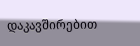დაკავშირებით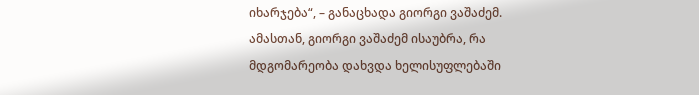იხარჯება“, – განაცხადა გიორგი ვაშაძემ. ამასთან, გიორგი ვაშაძემ ისაუბრა, რა მდგომარეობა დახვდა ხელისუფლებაში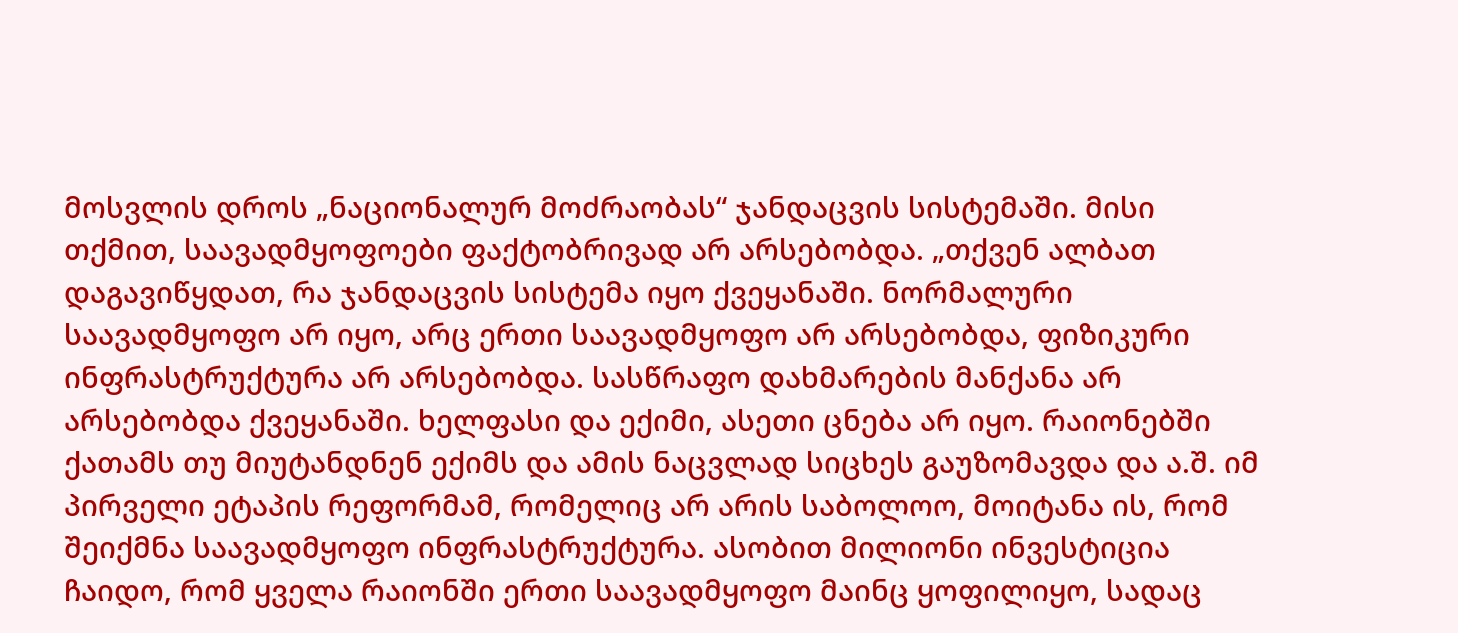მოსვლის დროს „ნაციონალურ მოძრაობას“ ჯანდაცვის სისტემაში. მისი თქმით, საავადმყოფოები ფაქტობრივად არ არსებობდა. „თქვენ ალბათ დაგავიწყდათ, რა ჯანდაცვის სისტემა იყო ქვეყანაში. ნორმალური საავადმყოფო არ იყო, არც ერთი საავადმყოფო არ არსებობდა, ფიზიკური ინფრასტრუქტურა არ არსებობდა. სასწრაფო დახმარების მანქანა არ არსებობდა ქვეყანაში. ხელფასი და ექიმი, ასეთი ცნება არ იყო. რაიონებში ქათამს თუ მიუტანდნენ ექიმს და ამის ნაცვლად სიცხეს გაუზომავდა და ა.შ. იმ პირველი ეტაპის რეფორმამ, რომელიც არ არის საბოლოო, მოიტანა ის, რომ შეიქმნა საავადმყოფო ინფრასტრუქტურა. ასობით მილიონი ინვესტიცია ჩაიდო, რომ ყველა რაიონში ერთი საავადმყოფო მაინც ყოფილიყო, სადაც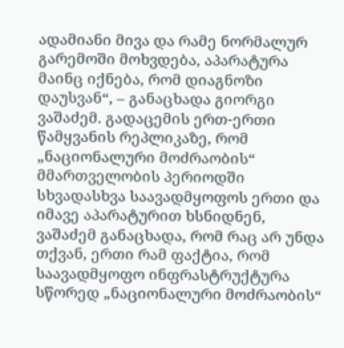ადამიანი მივა და რამე ნორმალურ გარემოში მოხვდება, აპარატურა მაინც იქნება, რომ დიაგნოზი დაუსვან“, – განაცხადა გიორგი ვაშაძემ. გადაცემის ერთ-ერთი წამყვანის რეპლიკაზე, რომ „ნაციონალური მოძრაობის“ მმართველობის პერიოდში სხვადასხვა საავადმყოფოს ერთი და იმავე აპარატურით ხსნიდნენ, ვაშაძემ განაცხადა, რომ რაც არ უნდა თქვან, ერთი რამ ფაქტია, რომ საავადმყოფო ინფრასტრუქტურა სწორედ „ნაციონალური მოძრაობის“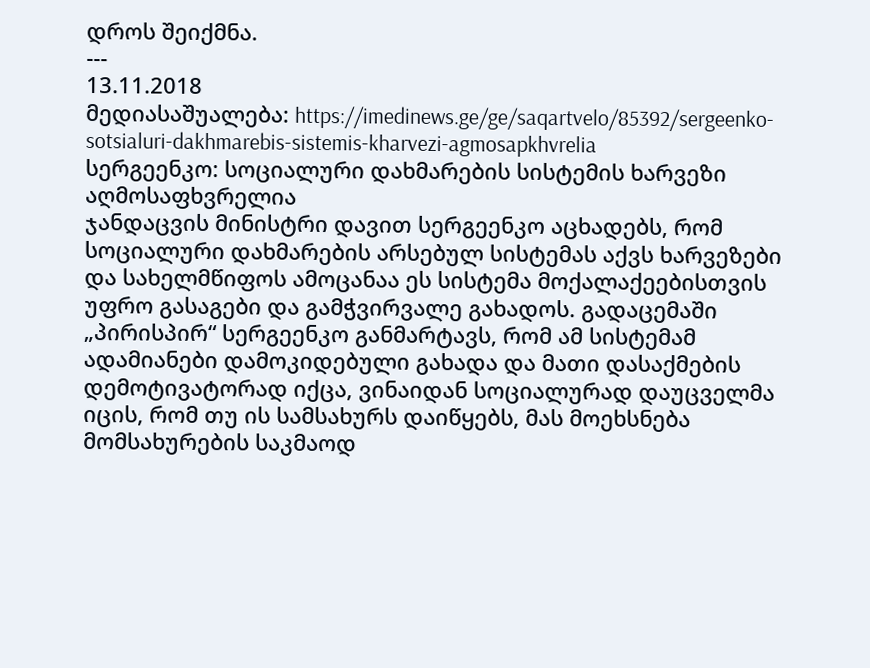დროს შეიქმნა.
---
13.11.2018
მედიასაშუალება: https://imedinews.ge/ge/saqartvelo/85392/sergeenko-sotsialuri-dakhmarebis-sistemis-kharvezi-agmosapkhvrelia
სერგეენკო: სოციალური დახმარების სისტემის ხარვეზი აღმოსაფხვრელია
ჯანდაცვის მინისტრი დავით სერგეენკო აცხადებს, რომ სოციალური დახმარების არსებულ სისტემას აქვს ხარვეზები და სახელმწიფოს ამოცანაა ეს სისტემა მოქალაქეებისთვის უფრო გასაგები და გამჭვირვალე გახადოს. გადაცემაში „პირისპირ“ სერგეენკო განმარტავს, რომ ამ სისტემამ ადამიანები დამოკიდებული გახადა და მათი დასაქმების დემოტივატორად იქცა, ვინაიდან სოციალურად დაუცველმა იცის, რომ თუ ის სამსახურს დაიწყებს, მას მოეხსნება მომსახურების საკმაოდ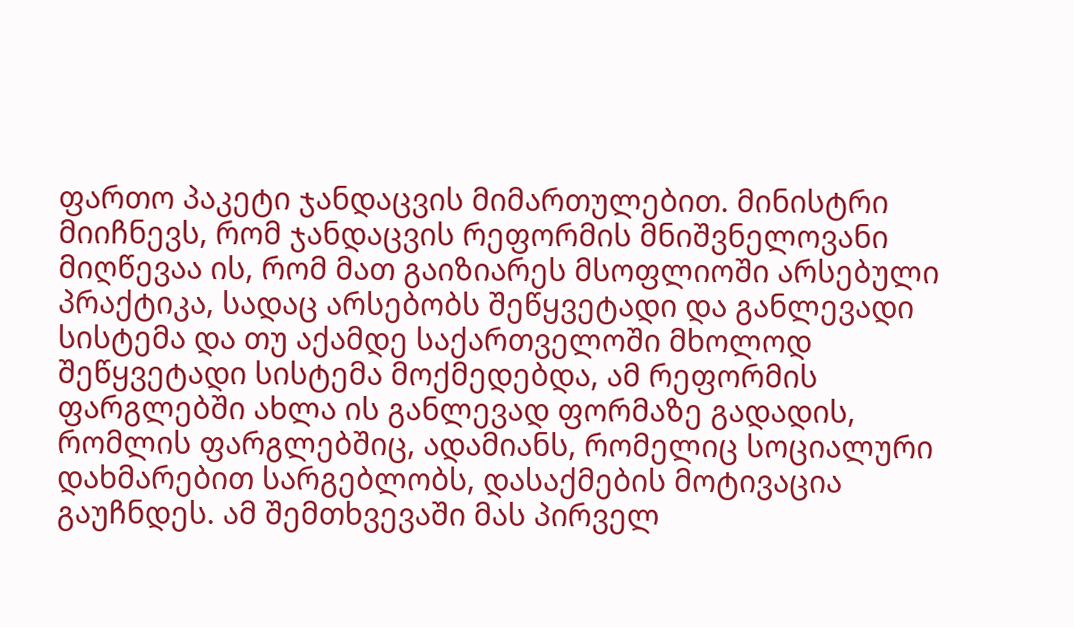ფართო პაკეტი ჯანდაცვის მიმართულებით. მინისტრი მიიჩნევს, რომ ჯანდაცვის რეფორმის მნიშვნელოვანი მიღწევაა ის, რომ მათ გაიზიარეს მსოფლიოში არსებული პრაქტიკა, სადაც არსებობს შეწყვეტადი და განლევადი სისტემა და თუ აქამდე საქართველოში მხოლოდ შეწყვეტადი სისტემა მოქმედებდა, ამ რეფორმის ფარგლებში ახლა ის განლევად ფორმაზე გადადის, რომლის ფარგლებშიც, ადამიანს, რომელიც სოციალური დახმარებით სარგებლობს, დასაქმების მოტივაცია გაუჩნდეს. ამ შემთხვევაში მას პირველ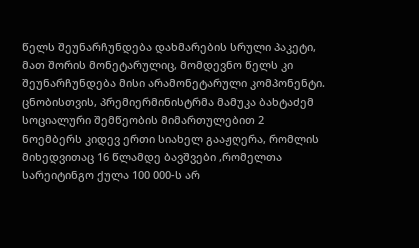წელს შეუნარჩუნდება დახმარების სრული პაკეტი, მათ შორის მონეტარულიც, მომდევნო წელს კი შეუნარჩუნდება მისი არამონეტარული კომპონენტი. ცნობისთვის, პრემიერმინისტრმა მამუკა ბახტაძემ სოციალური შემწეობის მიმართულებით 2 ნოემბერს კიდევ ერთი სიახელ გააჟღერა, რომლის მიხედვითაც 16 წლამდე ბავშვები ,რომელთა სარეიტინგო ქულა 100 000-ს არ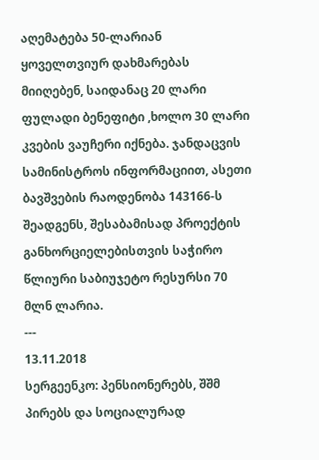აღემატება 50-ლარიან ყოველთვიურ დახმარებას მიიღებენ, საიდანაც 20 ლარი ფულადი ბენეფიტი ,ხოლო 30 ლარი კვების ვაუჩერი იქნება. ჯანდაცვის სამინისტროს ინფორმაციით, ასეთი ბავშვების რაოდენობა 143166-ს შეადგენს, შესაბამისად პროექტის განხორციელებისთვის საჭირო წლიური საბიუჯეტო რესურსი 70 მლნ ლარია.
---
13.11.2018
სერგეენკო: პენსიონერებს, შშმ პირებს და სოციალურად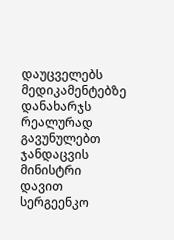დაუცველებს მედიკამენტებზე დანახარჯს რეალურად გავუნულებთ
ჯანდაცვის მინისტრი დავით სერგეენკო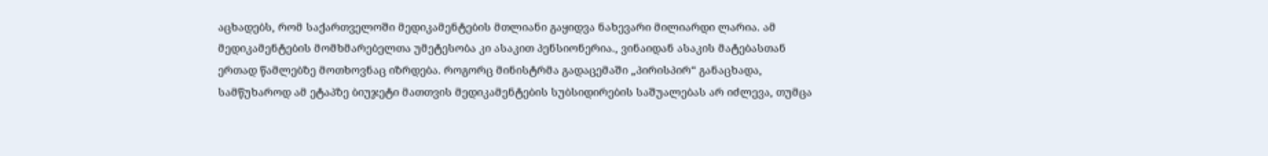აცხადებს, რომ საქართველოში მედიკამენტების მთლიანი გაყიდვა ნახევარი მილიარდი ლარია. ამ მედიკამენტების მომხმარებელთა უმეტესობა კი ასაკით პენსიონერია., ვინაიდან ასაკის მატებასთან ერთად წამლებზე მოთხოვნაც იზრდება. როგორც მინისტრმა გადაცემაში „პირისპირ“ განაცხადა, სამწუხაროდ ამ ეტაპზე ბიუჯეტი მათთვის მედიკამენტების სუბსიდირების საშუალებას არ იძლევა, თუმცა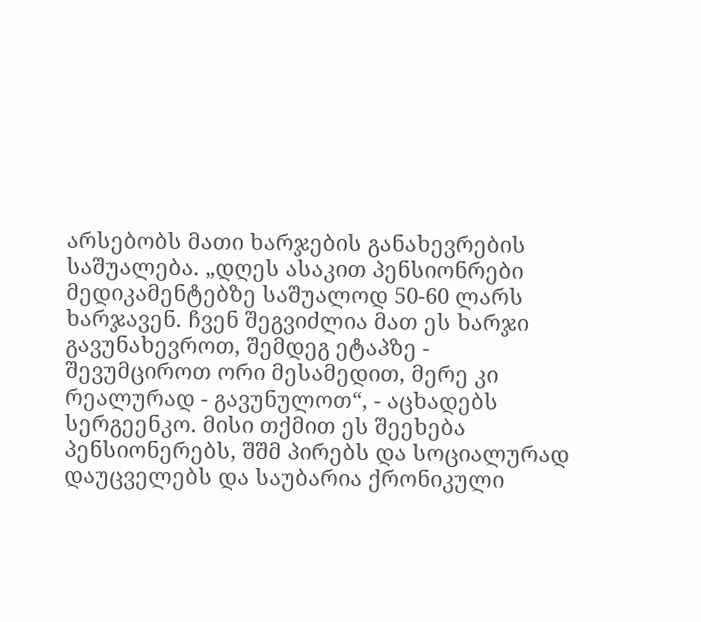არსებობს მათი ხარჯების განახევრების საშუალება. „დღეს ასაკით პენსიონრები მედიკამენტებზე საშუალოდ 50-60 ლარს ხარჯავენ. ჩვენ შეგვიძლია მათ ეს ხარჯი გავუნახევროთ, შემდეგ ეტაპზე - შევუმციროთ ორი მესამედით, მერე კი რეალურად - გავუნულოთ“, - აცხადებს სერგეენკო. მისი თქმით ეს შეეხება პენსიონერებს, შშმ პირებს და სოციალურად დაუცველებს და საუბარია ქრონიკული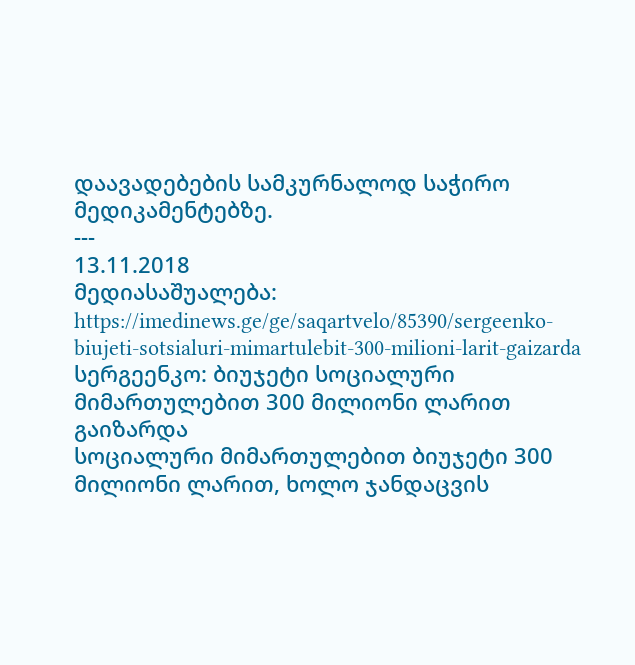დაავადებების სამკურნალოდ საჭირო მედიკამენტებზე.
---
13.11.2018
მედიასაშუალება: https://imedinews.ge/ge/saqartvelo/85390/sergeenko-biujeti-sotsialuri-mimartulebit-300-milioni-larit-gaizarda
სერგეენკო: ბიუჯეტი სოციალური მიმართულებით 300 მილიონი ლარით გაიზარდა
სოციალური მიმართულებით ბიუჯეტი 300 მილიონი ლარით, ხოლო ჯანდაცვის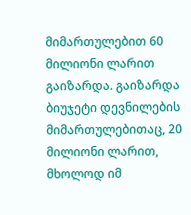მიმართულებით 60 მილიონი ლარით გაიზარდა. გაიზარდა ბიუჯეტი დევნილების მიმართულებითაც, 20 მილიონი ლარით, მხოლოდ იმ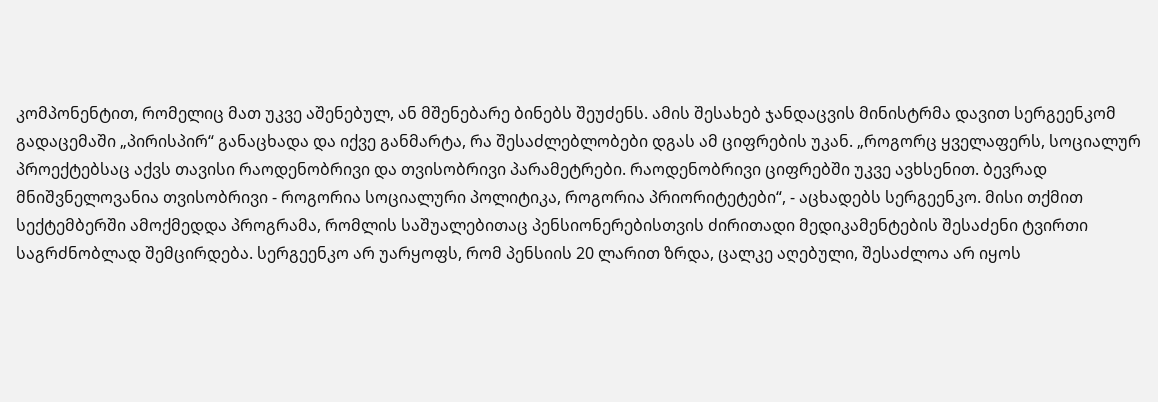კომპონენტით, რომელიც მათ უკვე აშენებულ, ან მშენებარე ბინებს შეუძენს. ამის შესახებ ჯანდაცვის მინისტრმა დავით სერგეენკომ გადაცემაში „პირისპირ“ განაცხადა და იქვე განმარტა, რა შესაძლებლობები დგას ამ ციფრების უკან. „როგორც ყველაფერს, სოციალურ პროექტებსაც აქვს თავისი რაოდენობრივი და თვისობრივი პარამეტრები. რაოდენობრივი ციფრებში უკვე ავხსენით. ბევრად მნიშვნელოვანია თვისობრივი - როგორია სოციალური პოლიტიკა, როგორია პრიორიტეტები“, - აცხადებს სერგეენკო. მისი თქმით სექტემბერში ამოქმედდა პროგრამა, რომლის საშუალებითაც პენსიონერებისთვის ძირითადი მედიკამენტების შესაძენი ტვირთი საგრძნობლად შემცირდება. სერგეენკო არ უარყოფს, რომ პენსიის 20 ლარით ზრდა, ცალკე აღებული, შესაძლოა არ იყოს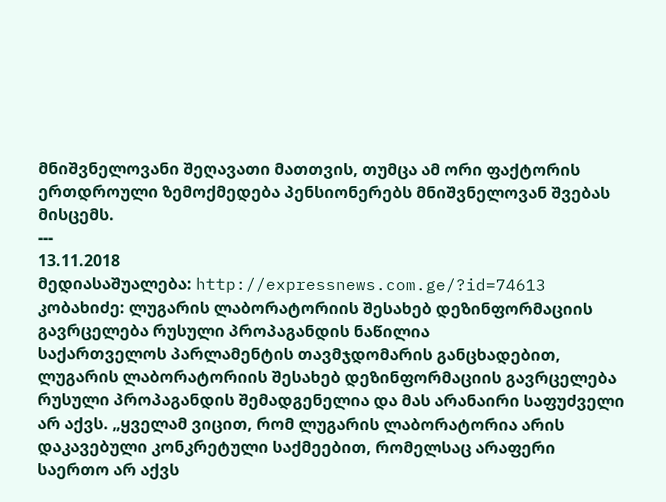მნიშვნელოვანი შეღავათი მათთვის, თუმცა ამ ორი ფაქტორის ერთდროული ზემოქმედება პენსიონერებს მნიშვნელოვან შვებას მისცემს.
---
13.11.2018
მედიასაშუალება: http://expressnews.com.ge/?id=74613
კობახიძე: ლუგარის ლაბორატორიის შესახებ დეზინფორმაციის გავრცელება რუსული პროპაგანდის ნაწილია
საქართველოს პარლამენტის თავმჯდომარის განცხადებით, ლუგარის ლაბორატორიის შესახებ დეზინფორმაციის გავრცელება რუსული პროპაგანდის შემადგენელია და მას არანაირი საფუძველი არ აქვს. „ყველამ ვიცით, რომ ლუგარის ლაბორატორია არის დაკავებული კონკრეტული საქმეებით, რომელსაც არაფერი საერთო არ აქვს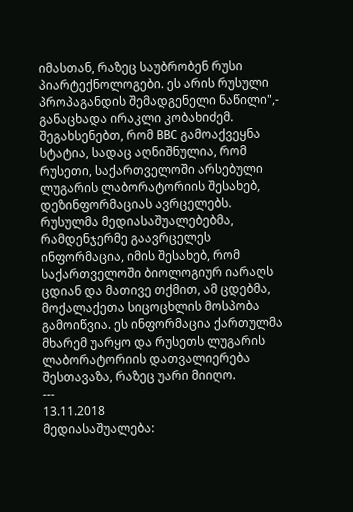იმასთან, რაზეც საუბრობენ რუსი პიარტექნოლოგები. ეს არის რუსული პროპაგანდის შემადგენელი ნაწილი",- განაცხადა ირაკლი კობახიძემ. შეგახსენებთ, რომ BBC გამოაქვეყნა სტატია, სადაც აღნიშნულია, რომ რუსეთი, საქართველოში არსებული ლუგარის ლაბორატორიის შესახებ, დეზინფორმაციას ავრცელებს. რუსულმა მედიასაშუალებებმა, რამდენჯერმე გაავრცელეს ინფორმაცია, იმის შესახებ, რომ საქართველოში ბიოლოგიურ იარაღს ცდიან და მათივე თქმით, ამ ცდებმა, მოქალაქეთა სიცოცხლის მოსპობა გამოიწვია. ეს ინფორმაცია ქართულმა მხარემ უარყო და რუსეთს ლუგარის ლაბორატორიის დათვალიერება შესთავაზა, რაზეც უარი მიიღო.
---
13.11.2018
მედიასაშუალება: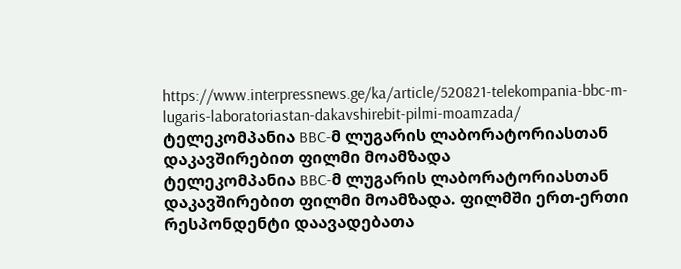https://www.interpressnews.ge/ka/article/520821-telekompania-bbc-m-lugaris-laboratoriastan-dakavshirebit-pilmi-moamzada/
ტელეკომპანია BBC-მ ლუგარის ლაბორატორიასთან დაკავშირებით ფილმი მოამზადა
ტელეკომპანია BBC-მ ლუგარის ლაბორატორიასთან დაკავშირებით ფილმი მოამზადა. ფილმში ერთ-ერთი რესპონდენტი დაავადებათა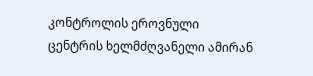კონტროლის ეროვნული ცენტრის ხელმძღვანელი ამირან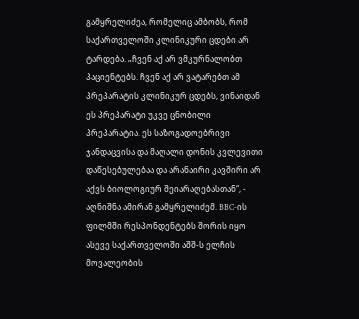გამყრელიძეა, რომელიც ამბობს, რომ საქართველოში კლინიკური ცდები არ ტარდება. „ჩვენ აქ არ ვმკურნალობთ პაციენტებს. ჩვენ აქ არ ვატარებთ ამ პრეპარატის კლინიკურ ცდებს, ვინაიდან ეს პრეპარატი უკვე ცნობილი პრეპარატია. ეს საზოგადოებრივი ჯანდაცვისა და მაღალი დონის კვლევითი დაწესებულებაა და არანაირი კავშირი არ აქვს ბიოლოგიურ შეიარაღებასთან“, - აღნიშნა ამირან გამყრელიძემ. BBC-ის ფილმში რესპონდენტებს შორის იყო ასევე საქართველოში აშშ-ს ელჩის მოვალეობის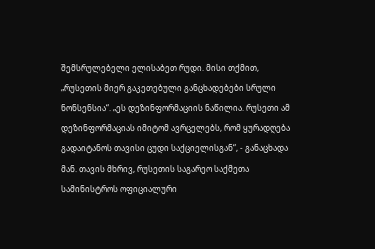შემსრულებელი ელისაბეთ რუდი. მისი თქმით, „რუსეთის მიერ გაკეთებული განცხადებები სრული ნონსენსია“. „ეს დეზინფორმაციის ნაწილია. რუსეთი ამ დეზინფორმაციას იმიტომ ავრცელებს, რომ ყურადღება გადაიტანოს თავისი ცუდი საქციელისგან“, - განაცხადა მან. თავის მხრივ, რუსეთის საგარეო საქმეთა სამინისტროს ოფიციალური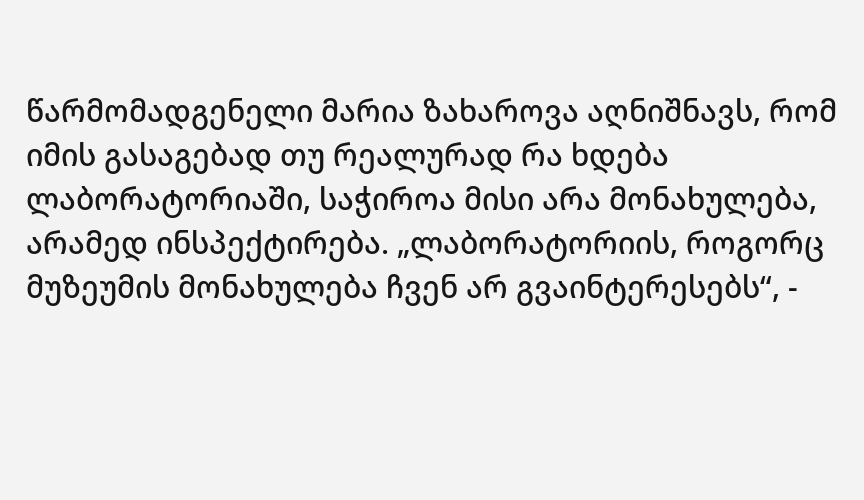წარმომადგენელი მარია ზახაროვა აღნიშნავს, რომ იმის გასაგებად თუ რეალურად რა ხდება ლაბორატორიაში, საჭიროა მისი არა მონახულება, არამედ ინსპექტირება. „ლაბორატორიის, როგორც მუზეუმის მონახულება ჩვენ არ გვაინტერესებს“, -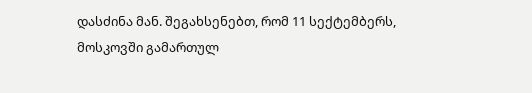დასძინა მან. შეგახსენებთ, რომ 11 სექტემბერს, მოსკოვში გამართულ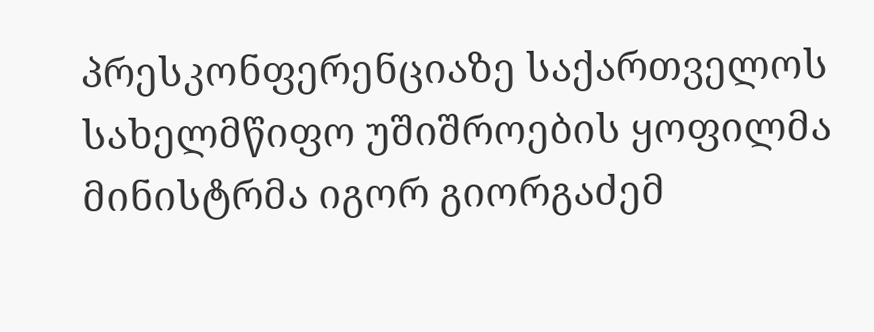პრესკონფერენციაზე საქართველოს სახელმწიფო უშიშროების ყოფილმა მინისტრმა იგორ გიორგაძემ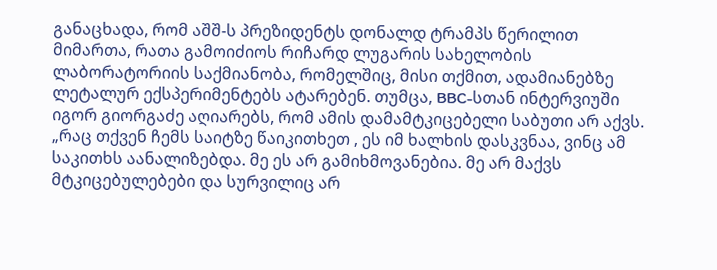განაცხადა, რომ აშშ-ს პრეზიდენტს დონალდ ტრამპს წერილით მიმართა, რათა გამოიძიოს რიჩარდ ლუგარის სახელობის ლაბორატორიის საქმიანობა, რომელშიც, მისი თქმით, ადამიანებზე ლეტალურ ექსპერიმენტებს ატარებენ. თუმცა, BBC-სთან ინტერვიუში იგორ გიორგაძე აღიარებს, რომ ამის დამამტკიცებელი საბუთი არ აქვს. „რაც თქვენ ჩემს საიტზე წაიკითხეთ , ეს იმ ხალხის დასკვნაა, ვინც ამ საკითხს აანალიზებდა. მე ეს არ გამიხმოვანებია. მე არ მაქვს მტკიცებულებები და სურვილიც არ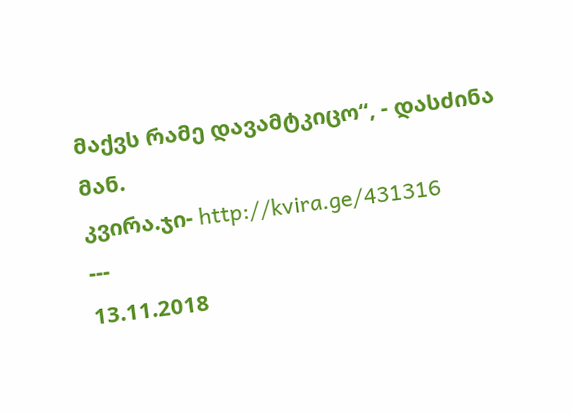მაქვს რამე დავამტკიცო“, - დასძინა მან.
კვირა.ჯი- http://kvira.ge/431316
---
13.11.2018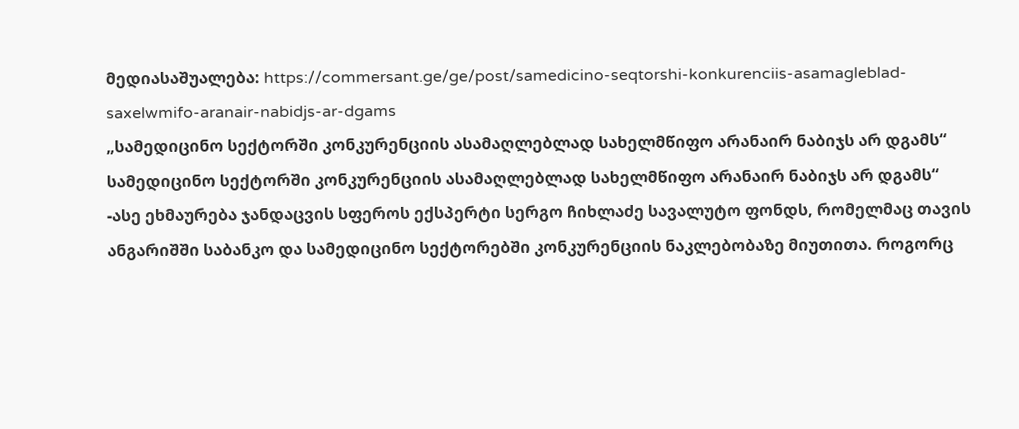მედიასაშუალება: https://commersant.ge/ge/post/samedicino-seqtorshi-konkurenciis-asamagleblad-saxelwmifo-aranair-nabidjs-ar-dgams
„სამედიცინო სექტორში კონკურენციის ასამაღლებლად სახელმწიფო არანაირ ნაბიჯს არ დგამს“
სამედიცინო სექტორში კონკურენციის ასამაღლებლად სახელმწიფო არანაირ ნაბიჯს არ დგამს“ -ასე ეხმაურება ჯანდაცვის სფეროს ექსპერტი სერგო ჩიხლაძე სავალუტო ფონდს, რომელმაც თავის ანგარიშში საბანკო და სამედიცინო სექტორებში კონკურენციის ნაკლებობაზე მიუთითა. როგორც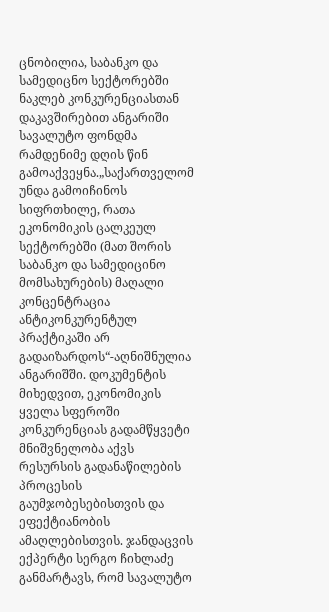ცნობილია, საბანკო და სამედიცნო სექტორებში ნაკლებ კონკურენციასთან დაკავშირებით ანგარიში სავალუტო ფონდმა რამდენიმე დღის წინ გამოაქვეყნა.„საქართველომ უნდა გამოიჩინოს სიფრთხილე, რათა ეკონომიკის ცალკეულ სექტორებში (მათ შორის საბანკო და სამედიცინო მომსახურების) მაღალი კონცენტრაცია ანტიკონკურენტულ პრაქტიკაში არ გადაიზარდოს“-აღნიშნულია ანგარიშში. დოკუმენტის მიხედვით, ეკონომიკის ყველა სფეროში კონკურენციას გადამწყვეტი მნიშვნელობა აქვს რესურსის გადანაწილების პროცესის გაუმჯობესებისთვის და ეფექტიანობის ამაღლებისთვის. ჯანდაცვის ექპერტი სერგო ჩიხლაძე განმარტავს, რომ სავალუტო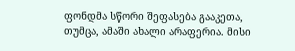ფონდმა სწორი შეფასება გააკეთა, თუმცა, ამაში ახალი არაფერია. მისი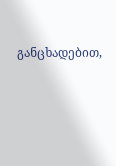განცხადებით,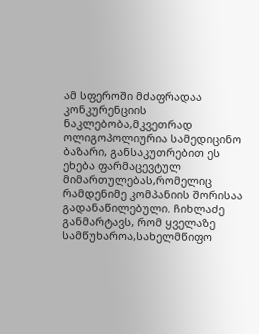ამ სფეროში მძაფრადაა კონკურენციის ნაკლებობა,მკვეთრად ოლიგოპოლიურია სამედიცინო ბაზარი, განსაკუთრებით ეს ეხება ფარმაცევტულ მიმართულებას,რომელიც რამდენიმე კომპანიის შორისაა გადანაწილებული. ჩიხლაძე განმარტავს, რომ ყველაზე სამწუხაროა,სახელმწიფო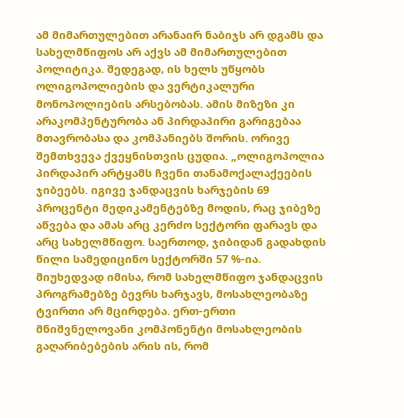ამ მიმართულებით არანაირ ნაბიჯს არ დგამს და სახელმწიფოს არ აქვს ამ მიმართულებით პოლიტიკა. შედეგად, ის ხელს უწყობს ოლიგოპოლიების და ვერტიკალური მონოპოლიების არსებობას. ამის მიზეზი კი არაკომპენტურობა ან პირდაპირი გარიგებაა მთავრობასა და კომპანიებს შორის. ორივე შემთხვევა ქვეყნისთვის ცუდია. „ოლიგოპოლია პირდაპირ არტყამს ჩვენი თანამოქალაქეების ჯიბეებს. იგივე ჯანდაცვის ხარჯების 69 პროცენტი მედიკამენტებზე მოდის, რაც ჯიბეზე აწვება და ამას არც კერძო სექტორი ფარავს და არც სახელმწიფო. საერთოდ, ჯიბიდან გადახდის წილი სამედიცინო სექტორში 57 %-ია. მიუხედვად იმისა, რომ სახელმწიფო ჯანდაცვის პროგრამებზე ბევრს ხარჯავს, მოსახლეობაზე ტვირთი არ მცირდება. ერთ-ერთი მნიშვნელოვანი კომპონენტი მოსახლეობის გაღარიბებების არის ის, რომ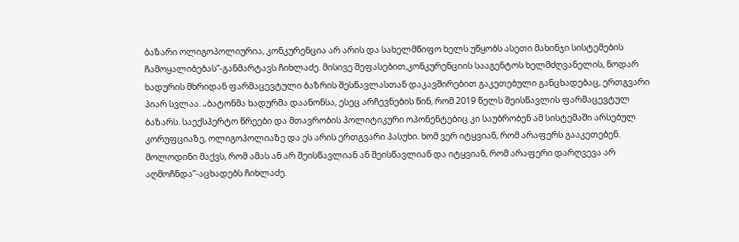ბაზარი ოლიგოპოლიურია, კონკურენცია არ არის და სახელმწიფო ხელს უწყობს ასეთი მახინჯი სისტემების ჩამოყალიბებას“-განმარტავს ჩიხლაძე. მისივე შეფასებით,კონკურენციის სააგენტოს ხელმძღვანელის, ნოდარ ხადურის მხრიდან ფარმაცევტული ბაზრის შესწავლასთან დაკავშირებით გაკეთებული განცხადებაც, ერთგვარი პიარ სვლაა. „ბატონმა ხადურმა დაანონსა, ესეც არჩევნების წინ, რომ 2019 წელს შეისწავლის ფარმაცევტულ ბაზარს. საექსპერტო წრეები და მთავრობის პოლიტიკური ოპონენტებიც კი საუბრობენ ამ სისტემაში არსებულ კორუფციაზე, ოლიგოპოლიაზე და ეს არის ერთგვარი პასუხი. ხომ ვერ იტყვიან, რომ არაფერს გააკეთებენ. მოლოდინი მაქვს, რომ ამას ან არ შეისწავლიან ან შეისწავლიან და იტყვიან, რომ არაფერი დარღვევა არ აღმოჩნდა“-აცხადებს ჩიხლაძე.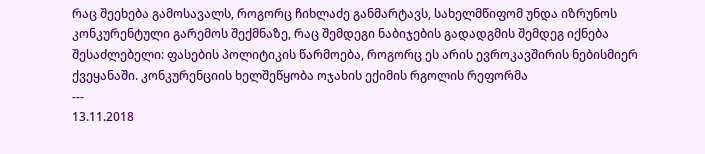რაც შეეხება გამოსავალს, როგორც ჩიხლაძე განმარტავს, სახელმწიფომ უნდა იზრუნოს კონკურენტული გარემოს შექმნაზე, რაც შემდეგი ნაბიჯების გადადგმის შემდეგ იქნება შესაძლებელი: ფასების პოლიტიკის წარმოება, როგორც ეს არის ევროკავშირის ნებისმიერ ქვეყანაში. კონკურენციის ხელშეწყობა ოჯახის ექიმის რგოლის რეფორმა
---
13.11.2018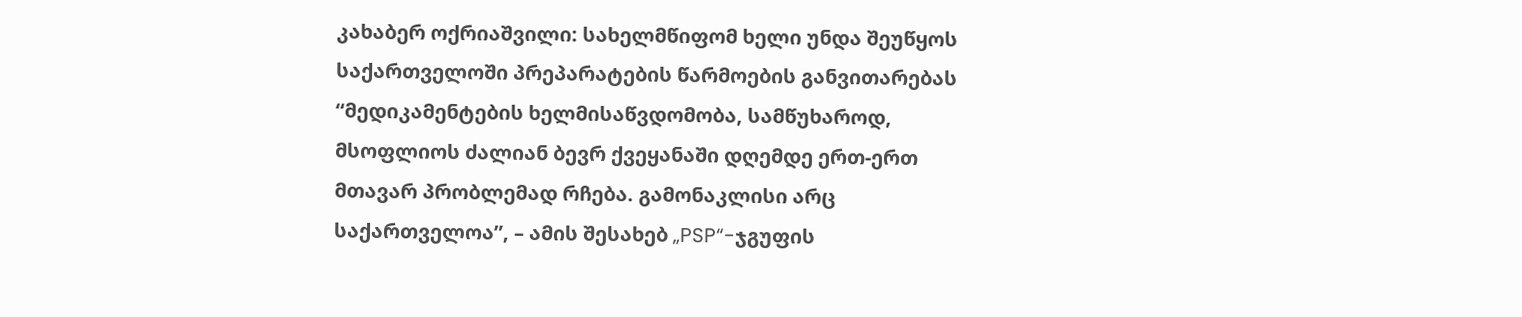კახაბერ ოქრიაშვილი: სახელმწიფომ ხელი უნდა შეუწყოს საქართველოში პრეპარატების წარმოების განვითარებას
“მედიკამენტების ხელმისაწვდომობა, სამწუხაროდ, მსოფლიოს ძალიან ბევრ ქვეყანაში დღემდე ერთ-ერთ მთავარ პრობლემად რჩება. გამონაკლისი არც საქართველოა”, – ამის შესახებ „PSP“-ჯგუფის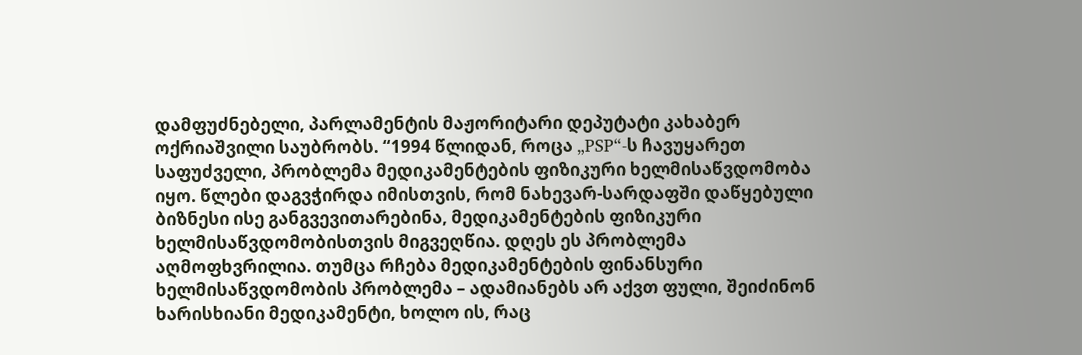დამფუძნებელი, პარლამენტის მაჟორიტარი დეპუტატი კახაბერ ოქრიაშვილი საუბრობს. “1994 წლიდან, როცა „PSP“-ს ჩავუყარეთ საფუძველი, პრობლემა მედიკამენტების ფიზიკური ხელმისაწვდომობა იყო. წლები დაგვჭირდა იმისთვის, რომ ნახევარ-სარდაფში დაწყებული ბიზნესი ისე განგვევითარებინა, მედიკამენტების ფიზიკური ხელმისაწვდომობისთვის მიგვეღწია. დღეს ეს პრობლემა აღმოფხვრილია. თუმცა რჩება მედიკამენტების ფინანსური ხელმისაწვდომობის პრობლემა – ადამიანებს არ აქვთ ფული, შეიძინონ ხარისხიანი მედიკამენტი, ხოლო ის, რაც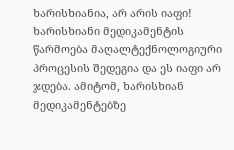ხარისხიანია, არ არის იაფი! ხარისხიანი მედიკამენტის წარმოება მაღალტექნოლოგიური პროცესის შედეგია და ეს იაფი არ ჯდება. ამიტომ, ხარისხიან მედიკამენტებზე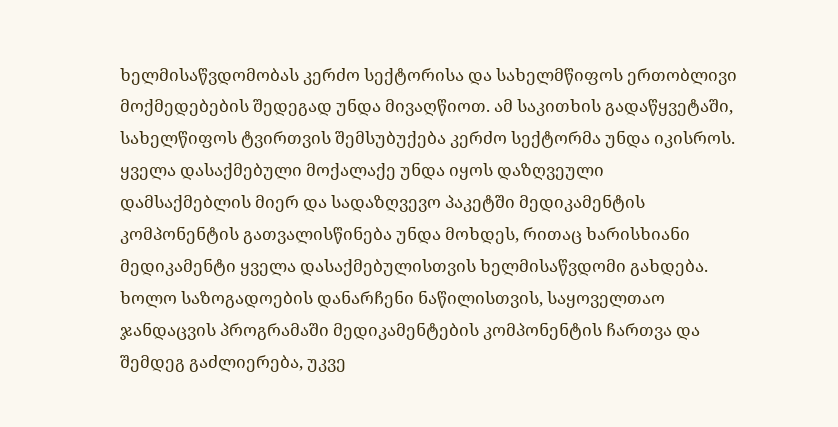ხელმისაწვდომობას კერძო სექტორისა და სახელმწიფოს ერთობლივი მოქმედებების შედეგად უნდა მივაღწიოთ. ამ საკითხის გადაწყვეტაში, სახელწიფოს ტვირთვის შემსუბუქება კერძო სექტორმა უნდა იკისროს. ყველა დასაქმებული მოქალაქე უნდა იყოს დაზღვეული დამსაქმებლის მიერ და სადაზღვევო პაკეტში მედიკამენტის კომპონენტის გათვალისწინება უნდა მოხდეს, რითაც ხარისხიანი მედიკამენტი ყველა დასაქმებულისთვის ხელმისაწვდომი გახდება. ხოლო საზოგადოების დანარჩენი ნაწილისთვის, საყოველთაო ჯანდაცვის პროგრამაში მედიკამენტების კომპონენტის ჩართვა და შემდეგ გაძლიერება, უკვე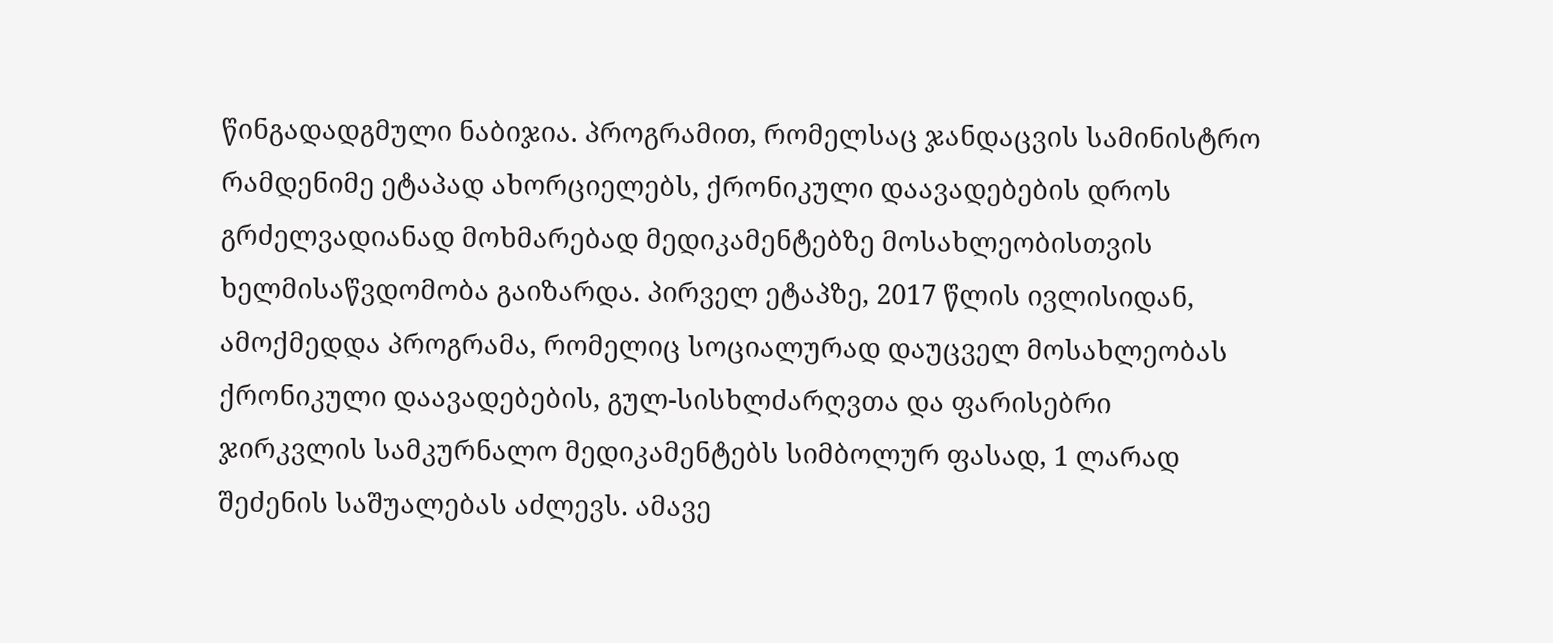წინგადადგმული ნაბიჯია. პროგრამით, რომელსაც ჯანდაცვის სამინისტრო რამდენიმე ეტაპად ახორციელებს, ქრონიკული დაავადებების დროს გრძელვადიანად მოხმარებად მედიკამენტებზე მოსახლეობისთვის ხელმისაწვდომობა გაიზარდა. პირველ ეტაპზე, 2017 წლის ივლისიდან, ამოქმედდა პროგრამა, რომელიც სოციალურად დაუცველ მოსახლეობას ქრონიკული დაავადებების, გულ-სისხლძარღვთა და ფარისებრი ჯირკვლის სამკურნალო მედიკამენტებს სიმბოლურ ფასად, 1 ლარად შეძენის საშუალებას აძლევს. ამავე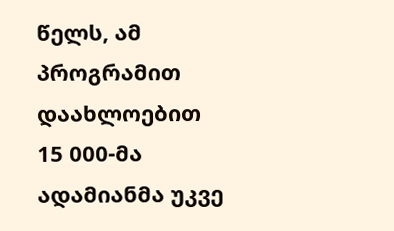წელს, ამ პროგრამით დაახლოებით 15 000-მა ადამიანმა უკვე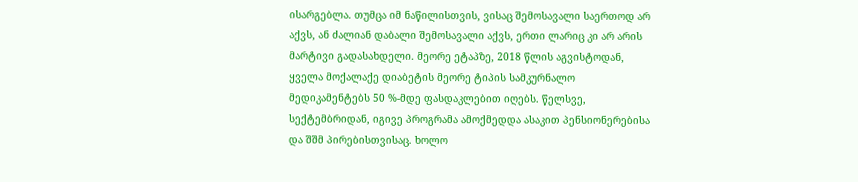ისარგებლა. თუმცა იმ ნაწილისთვის, ვისაც შემოსავალი საერთოდ არ აქვს, ან ძალიან დაბალი შემოსავალი აქვს, ერთი ლარიც კი არ არის მარტივი გადასახდელი. მეორე ეტაპზე, 2018 წლის აგვისტოდან, ყველა მოქალაქე დიაბეტის მეორე ტიპის სამკურნალო მედიკამენტებს 50 %-მდე ფასდაკლებით იღებს. წელსვე, სექტემბრიდან, იგივე პროგრამა ამოქმედდა ასაკით პენსიონერებისა და შშმ პირებისთვისაც. ხოლო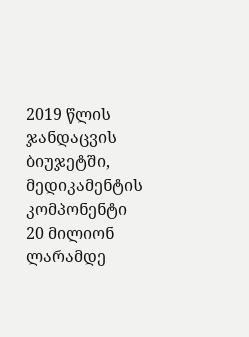2019 წლის ჯანდაცვის ბიუჯეტში, მედიკამენტის კომპონენტი 20 მილიონ ლარამდე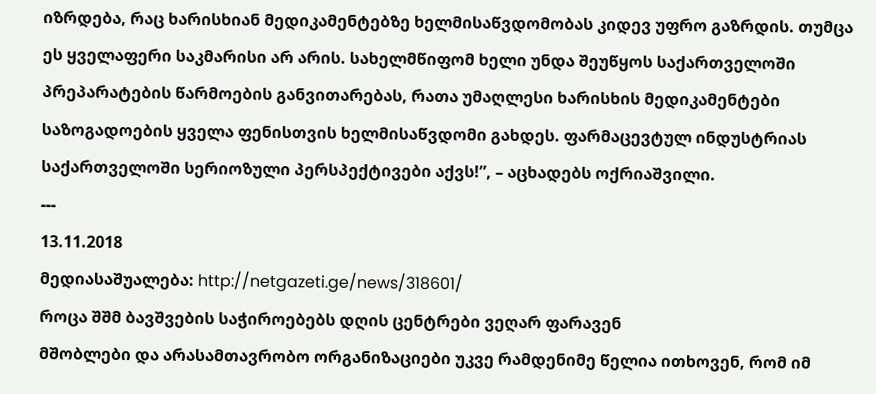იზრდება, რაც ხარისხიან მედიკამენტებზე ხელმისაწვდომობას კიდევ უფრო გაზრდის. თუმცა ეს ყველაფერი საკმარისი არ არის. სახელმწიფომ ხელი უნდა შეუწყოს საქართველოში პრეპარატების წარმოების განვითარებას, რათა უმაღლესი ხარისხის მედიკამენტები საზოგადოების ყველა ფენისთვის ხელმისაწვდომი გახდეს. ფარმაცევტულ ინდუსტრიას საქართველოში სერიოზული პერსპექტივები აქვს!”, – აცხადებს ოქრიაშვილი.
---
13.11.2018
მედიასაშუალება: http://netgazeti.ge/news/318601/
როცა შშმ ბავშვების საჭიროებებს დღის ცენტრები ვეღარ ფარავენ
მშობლები და არასამთავრობო ორგანიზაციები უკვე რამდენიმე წელია ითხოვენ, რომ იმ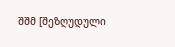შშმ [შეზღუდული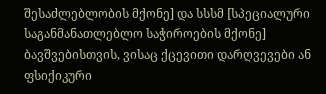შესაძლებლობის მქონე] და სსსმ [სპეციალური საგანმანათლებლო საჭიროების მქონე] ბავშვებისთვის, ვისაც ქცევითი დარღვევები ან ფსიქიკური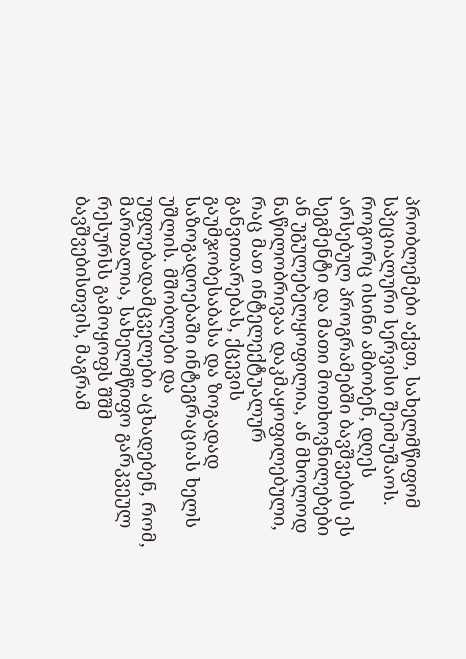პრობლემები აქვთ, სახელმწიფომ სპეციალური სერვისი შეიმუშაოს. როგორც ისინი ამბობენ, დღეს არსებულ პროგრამებში ბავშვების ეს სეგმენტი და მათი მოთხოვნილებები ან უგულებელყოფილია, ან მხოლოდ ნაწილობრივაა დაკმაყოფილებული, რაც მათ ინტელექტუალურ განვითარებას, ქცევის გაუმჯობესაბასა და ზოგადად საზოგადოებაში ინტეგრაციას ხელს უშლის. მშობლები და უფლებადამცველები აცხადებენ, რომ, მართალია, სახელმწიფო გარკვეულ რესურსს გამოყოფს შშმ ბავშვებისთვის, მაგრამ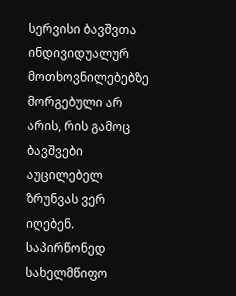სერვისი ბავშვთა ინდივიდუალურ მოთხოვნილებებზე მორგებული არ არის, რის გამოც ბავშვები აუცილებელ ზრუნვას ვერ იღებენ. საპირწონედ სახელმწიფო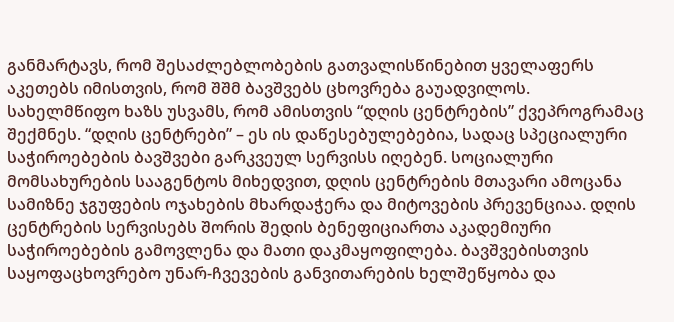განმარტავს, რომ შესაძლებლობების გათვალისწინებით ყველაფერს აკეთებს იმისთვის, რომ შშმ ბავშვებს ცხოვრება გაუადვილოს. სახელმწიფო ხაზს უსვამს, რომ ამისთვის “დღის ცენტრების” ქვეპროგრამაც შექმნეს. “დღის ცენტრები” – ეს ის დაწესებულებებია, სადაც სპეციალური საჭიროებების ბავშვები გარკვეულ სერვისს იღებენ. სოციალური მომსახურების სააგენტოს მიხედვით, დღის ცენტრების მთავარი ამოცანა სამიზნე ჯგუფების ოჯახების მხარდაჭერა და მიტოვების პრევენციაა. დღის ცენტრების სერვისებს შორის შედის ბენეფიციართა აკადემიური საჭიროებების გამოვლენა და მათი დაკმაყოფილება. ბავშვებისთვის საყოფაცხოვრებო უნარ-ჩვევების განვითარების ხელშეწყობა და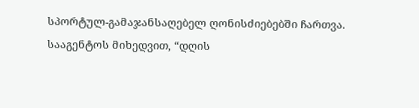სპორტულ-გამაჯანსაღებელ ღონისძიებებში ჩართვა. სააგენტოს მიხედვით, “დღის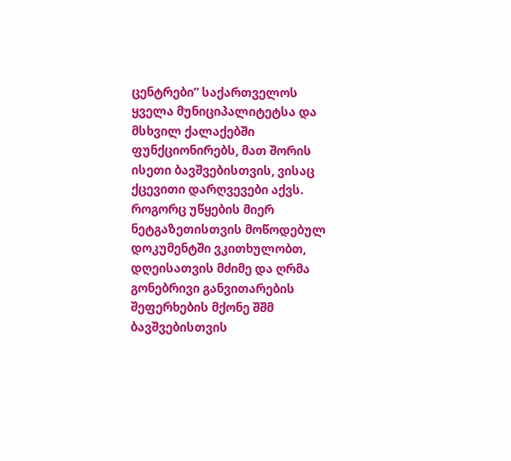ცენტრები” საქართველოს ყველა მუნიციპალიტეტსა და მსხვილ ქალაქებში ფუნქციონირებს, მათ შორის ისეთი ბავშვებისთვის, ვისაც ქცევითი დარღვევები აქვს. როგორც უწყების მიერ ნეტგაზეთისთვის მოწოდებულ დოკუმენტში ვკითხულობთ, დღეისათვის მძიმე და ღრმა გონებრივი განვითარების შეფერხების მქონე შშმ ბავშვებისთვის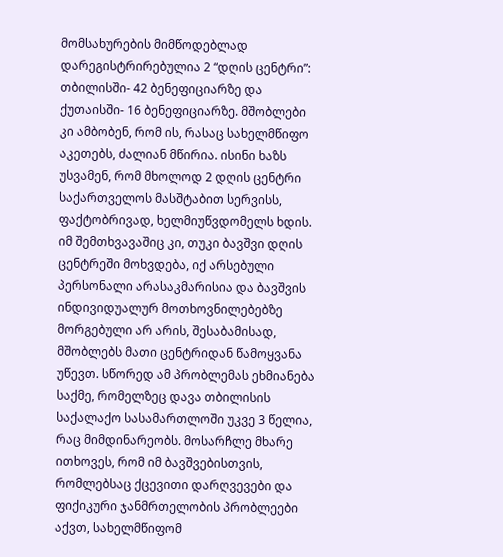მომსახურების მიმწოდებლად დარეგისტრირებულია 2 “დღის ცენტრი”: თბილისში- 42 ბენეფიციარზე და ქუთაისში- 16 ბენეფიციარზე. მშობლები კი ამბობენ, რომ ის, რასაც სახელმწიფო აკეთებს, ძალიან მწირია. ისინი ხაზს უსვამენ, რომ მხოლოდ 2 დღის ცენტრი საქართველოს მასშტაბით სერვისს, ფაქტობრივად, ხელმიუწვდომელს ხდის. იმ შემთხვავაშიც კი, თუკი ბავშვი დღის ცენტრეში მოხვდება, იქ არსებული პერსონალი არასაკმარისია და ბავშვის ინდივიდუალურ მოთხოვნილებებზე მორგებული არ არის, შესაბამისად, მშობლებს მათი ცენტრიდან წამოყვანა უწევთ. სწორედ ამ პრობლემას ეხმიანება საქმე, რომელზეც დავა თბილისის საქალაქო სასამართლოში უკვე 3 წელია, რაც მიმდინარეობს. მოსარჩლე მხარე ითხოვეს, რომ იმ ბავშვებისთვის, რომლებსაც ქცევითი დარღვევები და ფიქიკური ჯანმრთელობის პრობლეები აქვთ, სახელმწიფომ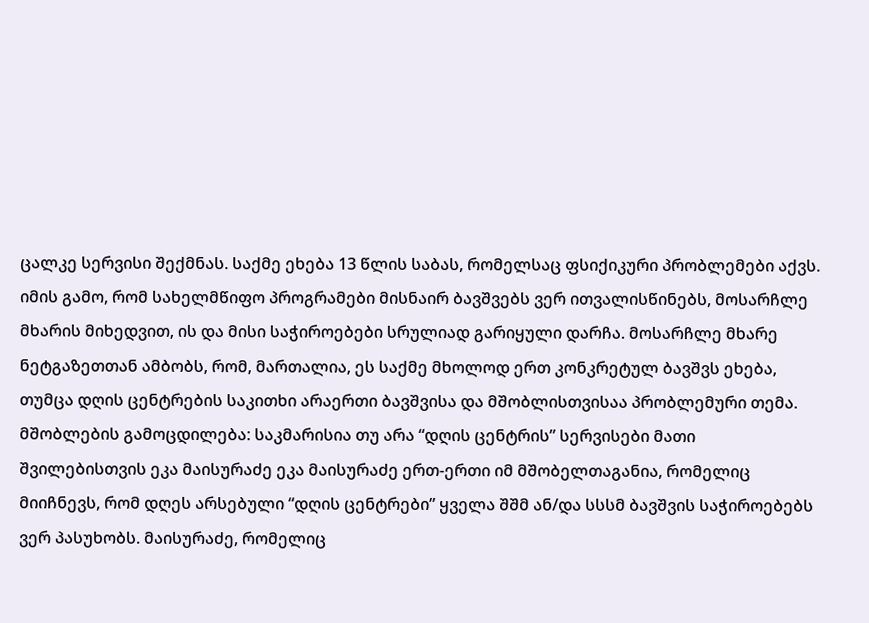ცალკე სერვისი შექმნას. საქმე ეხება 13 წლის საბას, რომელსაც ფსიქიკური პრობლემები აქვს. იმის გამო, რომ სახელმწიფო პროგრამები მისნაირ ბავშვებს ვერ ითვალისწინებს, მოსარჩლე მხარის მიხედვით, ის და მისი საჭიროებები სრულიად გარიყული დარჩა. მოსარჩლე მხარე ნეტგაზეთთან ამბობს, რომ, მართალია, ეს საქმე მხოლოდ ერთ კონკრეტულ ბავშვს ეხება, თუმცა დღის ცენტრების საკითხი არაერთი ბავშვისა და მშობლისთვისაა პრობლემური თემა. მშობლების გამოცდილება: საკმარისია თუ არა “დღის ცენტრის” სერვისები მათი შვილებისთვის ეკა მაისურაძე ეკა მაისურაძე ერთ-ერთი იმ მშობელთაგანია, რომელიც მიიჩნევს, რომ დღეს არსებული “დღის ცენტრები” ყველა შშმ ან/და სსსმ ბავშვის საჭიროებებს ვერ პასუხობს. მაისურაძე, რომელიც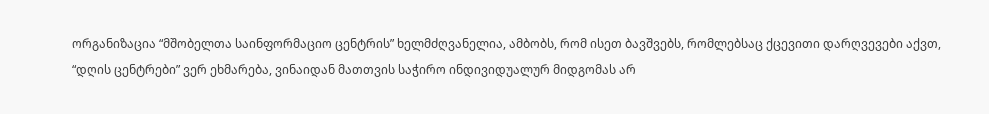ორგანიზაცია “მშობელთა საინფორმაციო ცენტრის” ხელმძღვანელია, ამბობს, რომ ისეთ ბავშვებს, რომლებსაც ქცევითი დარღვევები აქვთ, “დღის ცენტრები” ვერ ეხმარება, ვინაიდან მათთვის საჭირო ინდივიდუალურ მიდგომას არ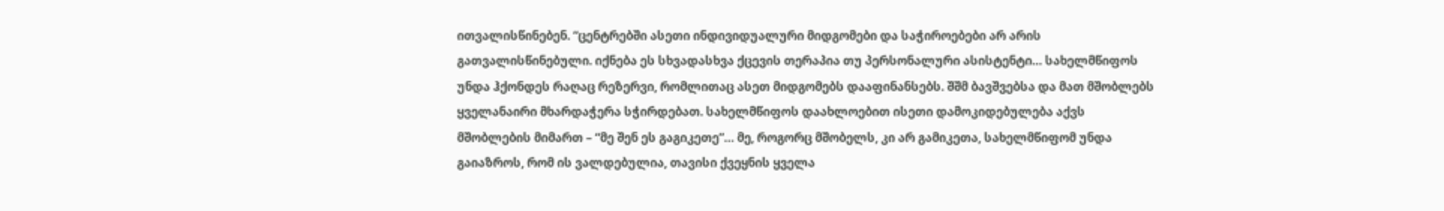ითვალისწინებენ. “ცენტრებში ასეთი ინდივიდუალური მიდგომები და საჭიროებები არ არის გათვალისწინებული. იქნება ეს სხვადასხვა ქცევის თერაპია თუ პერსონალური ასისტენტი… სახელმწიფოს უნდა ჰქონდეს რაღაც რეზერვი, რომლითაც ასეთ მიდგომებს დააფინანსებს. შშმ ბავშვებსა და მათ მშობლებს ყველანაირი მხარდაჭერა სჭირდებათ. სახელმწიფოს დაახლოებით ისეთი დამოკიდებულება აქვს მშობლების მიმართ – “მე შენ ეს გაგიკეთე”… მე, როგორც მშობელს, კი არ გამიკეთა, სახელმწიფომ უნდა გაიაზროს, რომ ის ვალდებულია, თავისი ქვეყნის ყველა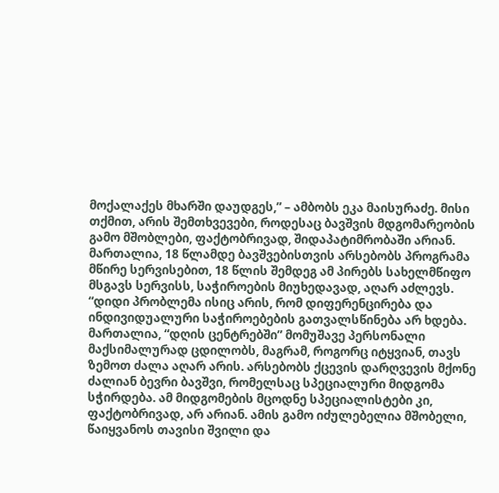მოქალაქეს მხარში დაუდგეს,” – ამბობს ეკა მაისურაძე. მისი თქმით, არის შემთხვევები, როდესაც ბავშვის მდგომარეობის გამო მშობლები, ფაქტობრივად, შიდაპატიმრობაში არიან. მართალია, 18 წლამდე ბავშვებისთვის არსებობს პროგრამა მწირე სერვისებით, 18 წლის შემდეგ ამ პირებს სახელმწიფო მსგავს სერვისს, საჭიროების მიუხედავად, აღარ აძლევს. “დიდი პრობლემა ისიც არის, რომ დიფერენცირება და ინდივიდუალური საჭიროებების გათვალსწინება არ ხდება. მართალია, “დღის ცენტრებში” მომუშავე პერსონალი მაქსიმალურად ცდილობს, მაგრამ, როგორც იტყვიან, თავს ზემოთ ძალა აღარ არის. არსებობს ქცევის დარღვევის მქონე ძალიან ბევრი ბავშვი, რომელსაც სპეციალური მიდგომა სჭირდება. ამ მიდგომების მცოდნე სპეციალისტები კი, ფაქტობრივად, არ არიან. ამის გამო იძულებელია მშობელი, წაიყვანოს თავისი შვილი და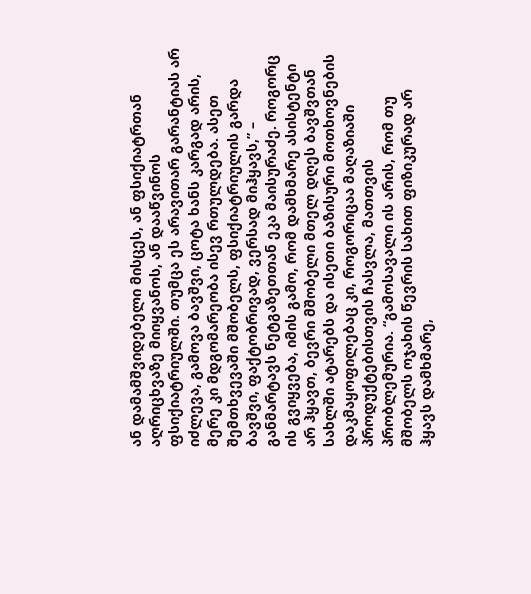ან დამამშვიდებელი მისცეს, ან ფსიქიატრთან აღრიცხვაზე მიიყვანოს, ან დააწვინოს ფსიქიატრიულში. თუმცა ეს არავითარ გარანტიას არ იძლევა, გამოვა ბავშვი, ცოტა ხანს კარგად არის, მერე კი მდგომარეობა ისევ რთულდება. ასეთ შემთხვევაში მშობელს, ფსიქიატრიულის გარდა ბავშვი, ფაქტობრივად, ვერსად მიჰყავს,” – განმარტავს ნეტგაზეთთან ეკა მაისურაძე. როგორც ის გვიყვება, იმის გამო, რომ დამხმარე ასისტენტი არ ჰყავთ, ბევრი მშობელი მთელ დღეს ბავშვთან სახლში ატარებს და ისეთი ბაზისური მოთხოვნების დაკმაყოფილებაც კი, როგორიცაა მაღაზიაში პროდუქტებისთვის ჩასვლა, მათთვის პრობლემურია. “გამოსავალი ის არის, რომ თუ მშობელს ოჯახის წევრის სახით ფიზიკურად არ ჰყავს დამხმარე,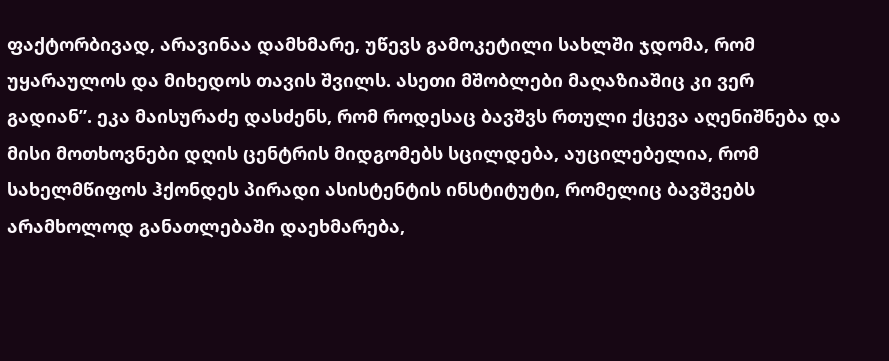ფაქტორბივად, არავინაა დამხმარე, უწევს გამოკეტილი სახლში ჯდომა, რომ უყარაულოს და მიხედოს თავის შვილს. ასეთი მშობლები მაღაზიაშიც კი ვერ გადიან”. ეკა მაისურაძე დასძენს, რომ როდესაც ბავშვს რთული ქცევა აღენიშნება და მისი მოთხოვნები დღის ცენტრის მიდგომებს სცილდება, აუცილებელია, რომ სახელმწიფოს ჰქონდეს პირადი ასისტენტის ინსტიტუტი, რომელიც ბავშვებს არამხოლოდ განათლებაში დაეხმარება,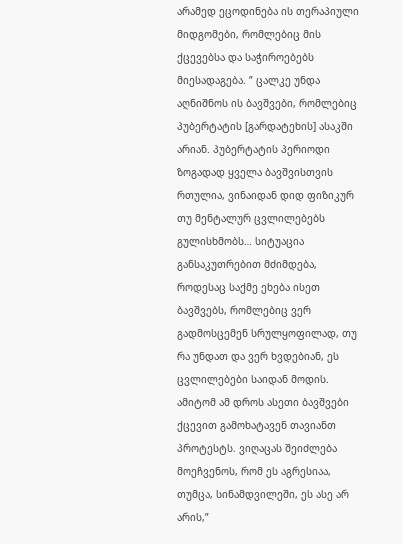არამედ ეცოდინება ის თერაპიული მიდგომები, რომლებიც მის ქცევებსა და საჭიროებებს მიესადაგება. ” ცალკე უნდა აღნიშნოს ის ბავშვები, რომლებიც პუბერტატის [გარდატეხის] ასაკში არიან. პუბერტატის პერიოდი ზოგადად ყველა ბავშვისთვის რთულია, ვინაიდან დიდ ფიზიკურ თუ მენტალურ ცვლილებებს გულისხმობს… სიტუაცია განსაკუთრებით მძიმდება, როდესაც საქმე ეხება ისეთ ბავშვებს, რომლებიც ვერ გადმოსცემენ სრულყოფილად, თუ რა უნდათ და ვერ ხვდებიან, ეს ცვლილებები საიდან მოდის. ამიტომ ამ დროს ასეთი ბავშვები ქცევით გამოხატავენ თავიანთ პროტესტს. ვიღაცას შეიძლება მოეჩვენოს, რომ ეს აგრესიაა, თუმცა, სინამდვილეში, ეს ასე არ არის,”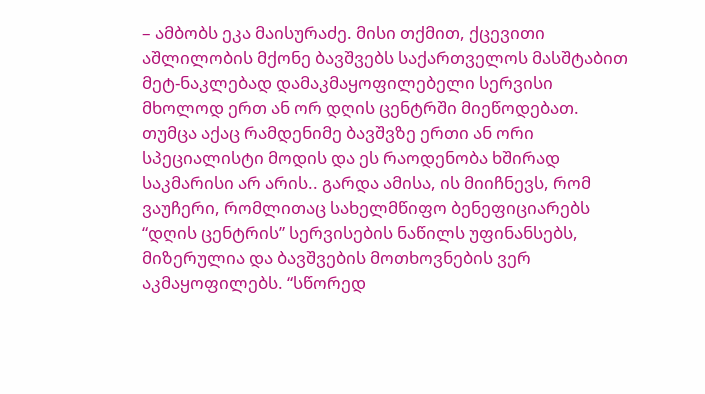– ამბობს ეკა მაისურაძე. მისი თქმით, ქცევითი აშლილობის მქონე ბავშვებს საქართველოს მასშტაბით მეტ-ნაკლებად დამაკმაყოფილებელი სერვისი მხოლოდ ერთ ან ორ დღის ცენტრში მიეწოდებათ. თუმცა აქაც რამდენიმე ბავშვზე ერთი ან ორი სპეციალისტი მოდის და ეს რაოდენობა ხშირად საკმარისი არ არის.. გარდა ამისა, ის მიიჩნევს, რომ ვაუჩერი, რომლითაც სახელმწიფო ბენეფიციარებს “დღის ცენტრის” სერვისების ნაწილს უფინანსებს, მიზერულია და ბავშვების მოთხოვნების ვერ აკმაყოფილებს. “სწორედ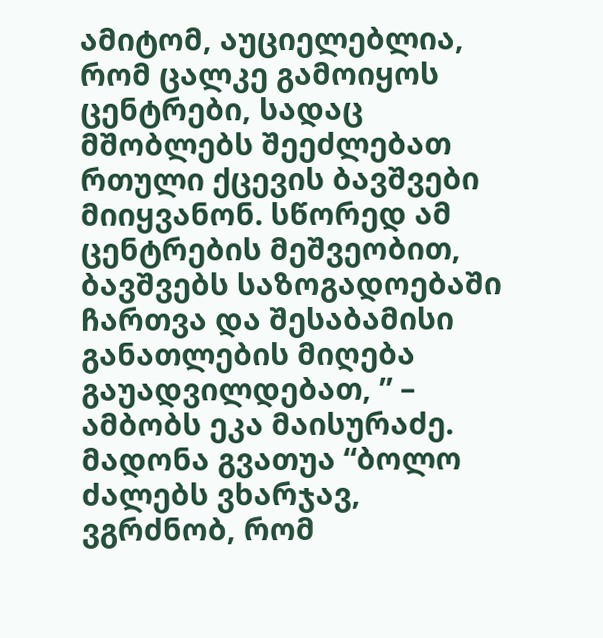ამიტომ, აუციელებლია, რომ ცალკე გამოიყოს ცენტრები, სადაც მშობლებს შეეძლებათ რთული ქცევის ბავშვები მიიყვანონ. სწორედ ამ ცენტრების მეშვეობით, ბავშვებს საზოგადოებაში ჩართვა და შესაბამისი განათლების მიღება გაუადვილდებათ, ” – ამბობს ეკა მაისურაძე. მადონა გვათუა “ბოლო ძალებს ვხარჯავ, ვგრძნობ, რომ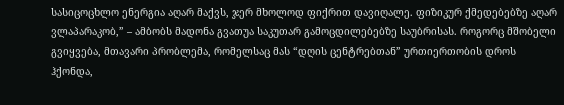სასიცოცხლო ენერგია აღარ მაქვს, ჯერ მხოლოდ ფიქრით დავიღალე. ფიზიკურ ქმედებებზე აღარ ვლაპარაკობ,” – ამბობს მადონა გვათუა საკუთარ გამოცდილებებზე საუბრისას. როგორც მშობელი გვიყვება, მთავარი პრობლემა, რომელსაც მას “დღის ცენტრებთან” ურთიერთობის დროს ჰქონდა,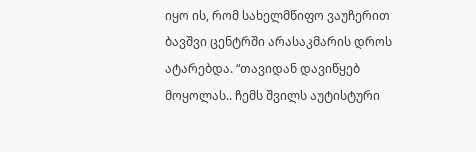იყო ის, რომ სახელმწიფო ვაუჩერით ბავშვი ცენტრში არასაკმარის დროს ატარებდა. “თავიდან დავიწყებ მოყოლას.. ჩემს შვილს აუტისტური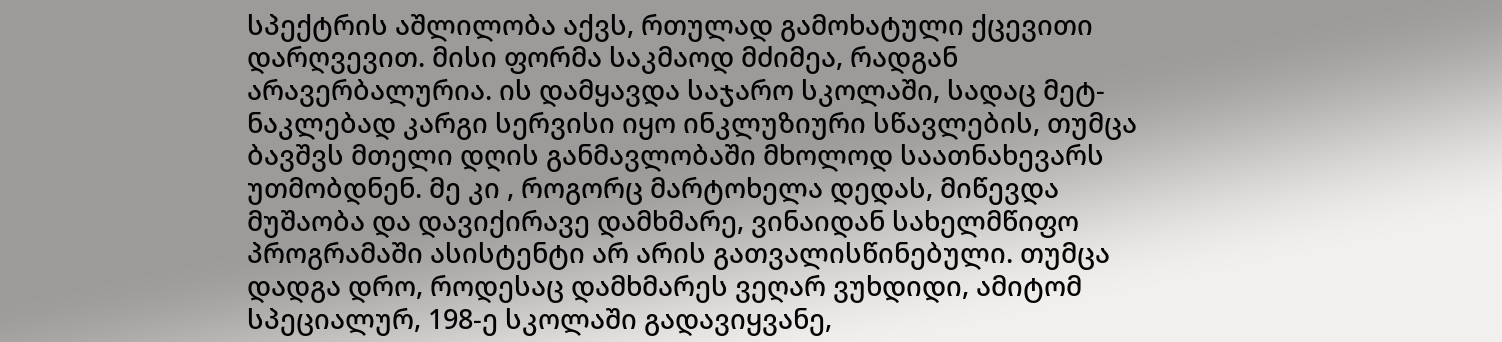სპექტრის აშლილობა აქვს, რთულად გამოხატული ქცევითი დარღვევით. მისი ფორმა საკმაოდ მძიმეა, რადგან არავერბალურია. ის დამყავდა საჯარო სკოლაში, სადაც მეტ-ნაკლებად კარგი სერვისი იყო ინკლუზიური სწავლების, თუმცა ბავშვს მთელი დღის განმავლობაში მხოლოდ საათნახევარს უთმობდნენ. მე კი , როგორც მარტოხელა დედას, მიწევდა მუშაობა და დავიქირავე დამხმარე, ვინაიდან სახელმწიფო პროგრამაში ასისტენტი არ არის გათვალისწინებული. თუმცა დადგა დრო, როდესაც დამხმარეს ვეღარ ვუხდიდი, ამიტომ სპეციალურ, 198-ე სკოლაში გადავიყვანე,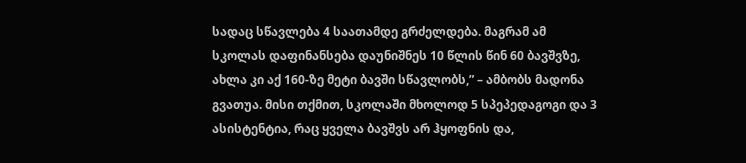სადაც სწავლება 4 საათამდე გრძელდება. მაგრამ ამ სკოლას დაფინანსება დაუნიშნეს 10 წლის წინ 60 ბავშვზე, ახლა კი აქ 160-ზე მეტი ბავში სწავლობს,” – ამბობს მადონა გვათუა. მისი თქმით, სკოლაში მხოლოდ 5 სპეპედაგოგი და 3 ასისტენტია, რაც ყველა ბავშვს არ ჰყოფნის და,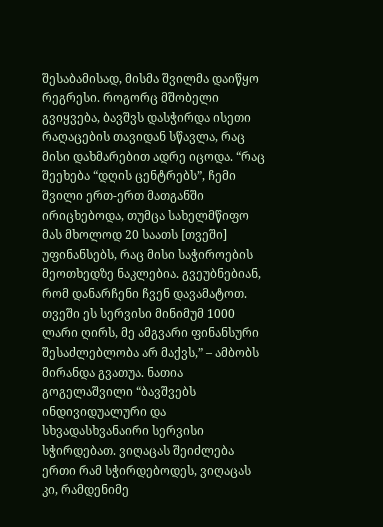შესაბამისად, მისმა შვილმა დაიწყო რეგრესი. როგორც მშობელი გვიყვება, ბავშვს დასჭირდა ისეთი რაღაცების თავიდან სწავლა, რაც მისი დახმარებით ადრე იცოდა. “რაც შეეხება “დღის ცენტრებს”, ჩემი შვილი ერთ-ერთ მათგანში ირიცხებოდა, თუმცა სახელმწიფო მას მხოლოდ 20 საათს [თვეში] უფინანსებს, რაც მისი საჭიროების მეოთხედზე ნაკლებია. გვეუბნებიან, რომ დანარჩენი ჩვენ დავამატოთ. თვეში ეს სერვისი მინიმუმ 1000 ლარი ღირს, მე ამგვარი ფინანსური შესაძლებლობა არ მაქვს,” – ამბობს მირანდა გვათუა. ნათია გოგელაშვილი “ბავშვებს ინდივიდუალური და სხვადასხვანაირი სერვისი სჭირდებათ. ვიღაცას შეიძლება ერთი რამ სჭირდებოდეს, ვიღაცას კი, რამდენიმე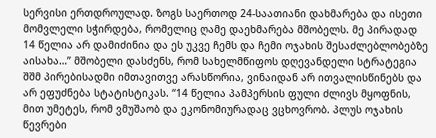სერვისი ერთდროულად. ზოგს საერთოდ 24-საათიანი დახმარება და ისეთი მომვლელი სჭირდება, რომელიც ღამე დაეხმარება მშობელს. მე პირადად 14 წელია არ დამიძინია და ეს უკვე ჩემს და ჩემი ოჯახის შესაძლებლობებზე აისახა…” მშობელი დასძენს, რომ სახელმწიფოს დღევანდელი სტრატეგია შშმ პირებისადმი იმთავითვე არასწორია, ვინაიდან არ ითვალისწინებს და არ ეფუძნება სტატისტიკას. “14 წელია პამპერსის ფული ძლივს მყოფნის, მით უმეტეს, რომ ვმუშაობ და ეკონომიურადაც ვცხოვრობ. პლუს ოჯახის წევრები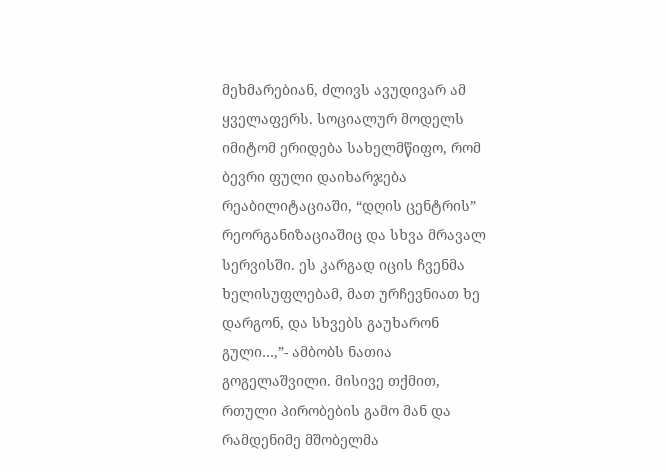მეხმარებიან, ძლივს ავუდივარ ამ ყველაფერს. სოციალურ მოდელს იმიტომ ერიდება სახელმწიფო, რომ ბევრი ფული დაიხარჯება რეაბილიტაციაში, “დღის ცენტრის” რეორგანიზაციაშიც და სხვა მრავალ სერვისში. ეს კარგად იცის ჩვენმა ხელისუფლებამ, მათ ურჩევნიათ ხე დარგონ, და სხვებს გაუხარონ გული…,”- ამბობს ნათია გოგელაშვილი. მისივე თქმით, რთული პირობების გამო მან და რამდენიმე მშობელმა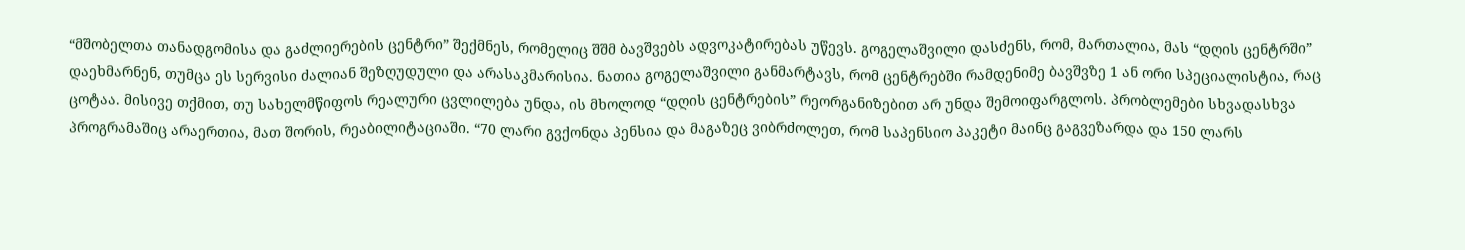“მშობელთა თანადგომისა და გაძლიერების ცენტრი” შექმნეს, რომელიც შშმ ბავშვებს ადვოკატირებას უწევს. გოგელაშვილი დასძენს, რომ, მართალია, მას “დღის ცენტრში” დაეხმარნენ, თუმცა ეს სერვისი ძალიან შეზღუდული და არასაკმარისია. ნათია გოგელაშვილი განმარტავს, რომ ცენტრებში რამდენიმე ბავშვზე 1 ან ორი სპეციალისტია, რაც ცოტაა. მისივე თქმით, თუ სახელმწიფოს რეალური ცვლილება უნდა, ის მხოლოდ “დღის ცენტრების” რეორგანიზებით არ უნდა შემოიფარგლოს. პრობლემები სხვადასხვა პროგრამაშიც არაერთია, მათ შორის, რეაბილიტაციაში. “70 ლარი გვქონდა პენსია და მაგაზეც ვიბრძოლეთ, რომ საპენსიო პაკეტი მაინც გაგვეზარდა და 150 ლარს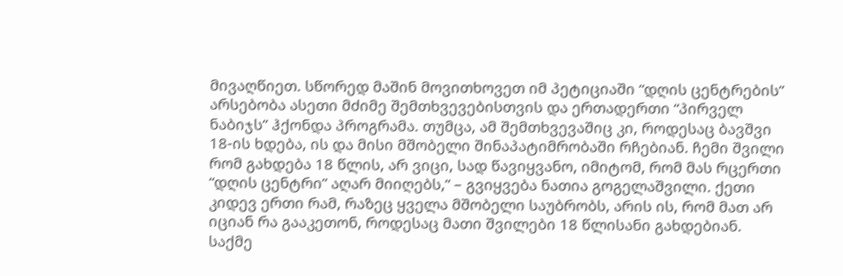მივაღწიეთ. სწორედ მაშინ მოვითხოვეთ იმ პეტიციაში “დღის ცენტრების” არსებობა ასეთი მძიმე შემთხვევებისთვის და ერთადერთი “პირველ ნაბიჯს” ჰქონდა პროგრამა. თუმცა, ამ შემთხვევაშიც კი, როდესაც ბავშვი 18-ის ხდება, ის და მისი მშობელი შინაპატიმრობაში რჩებიან. ჩემი შვილი რომ გახდება 18 წლის, არ ვიცი, სად წავიყვანო, იმიტომ, რომ მას რცერთი “დღის ცენტრი” აღარ მიიღებს,” – გვიყვება ნათია გოგელაშვილი. ქეთი კიდევ ერთი რამ, რაზეც ყველა მშობელი საუბრობს, არის ის, რომ მათ არ იციან რა გააკეთონ, როდესაც მათი შვილები 18 წლისანი გახდებიან. საქმე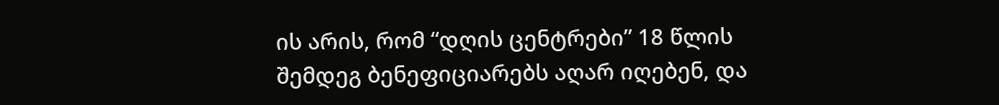ის არის, რომ “დღის ცენტრები” 18 წლის შემდეგ ბენეფიციარებს აღარ იღებენ, და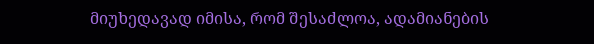მიუხედავად იმისა, რომ შესაძლოა, ადამიანების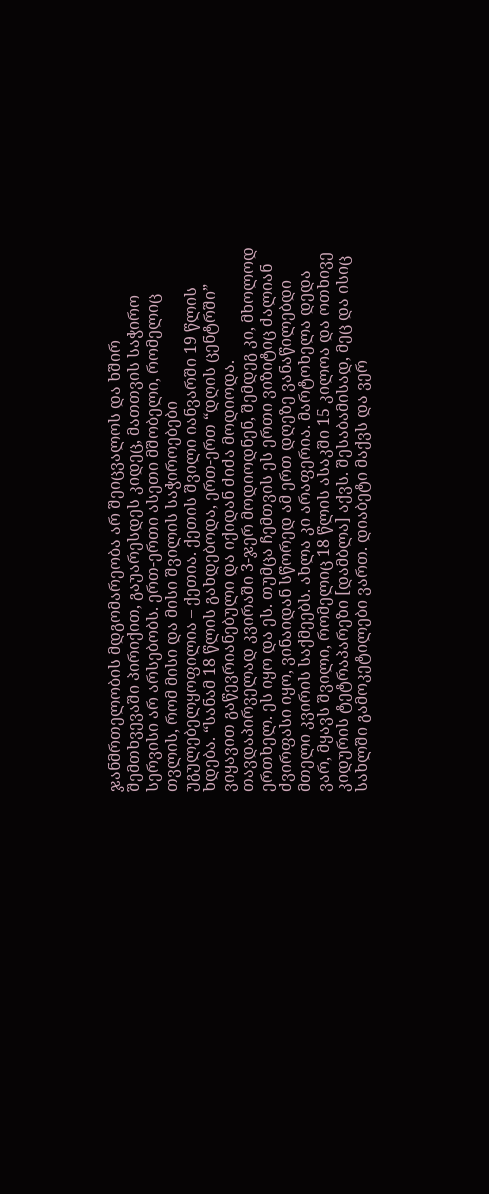ჯანმრთელობის მდგომარეობა არ შეიცვალოს და ხშირ შემთხვევაში პირიქით, გაუარესდეს კიდეც, მათთვის საჭირო სერვისი არ არსებობს. ერთ-ერთი ასეთი მშობელი, რომელიც თვლის, რომ მისი და მისი შვილის საჭიროებები უგულებელყოფილია – ქეთია. ქეთის შვილი იანვარში 19 წლის ხდება. “სანამ 18 წლის გახდებოდა, ერთ-ერთ “დღის ცენტრში” ვიყავით გაწევრიანებული და იქიდან ძიძა მოდიოდა. თავდაპირველად კვირაში 3-ჯერ მოდიოდნენ, შემდეგ კი, მხოლოდ ერთხელ. ეს იყო და ეს. თუმცა ჩემთვის ეს ერთი ვიზიტიც ძალიან ძვირფასი იყო, ვინაიდან სწორედ ამ ერთ დღეზე ვანაწილებდი მთელი კვირის საქმეებს. ახლა კი არაფერია. მარტოხელა დედა ვარ, მყავს შვილი, რომელიც 18 წლის ასაკში 15 კილოა და ოთხივე კიდურის ტეტრაპარეზი [დამბლა] აქვს. შესაბამისად, მეც და ისიც სახლში გამოკეტილები ვართ. დიაბეტი მაქვს და ვერ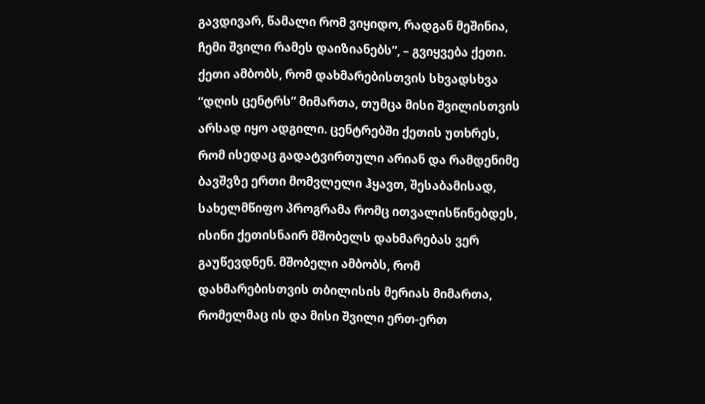გავდივარ, წამალი რომ ვიყიდო, რადგან მეშინია, ჩემი შვილი რამეს დაიზიანებს”, – გვიყვება ქეთი. ქეთი ამბობს, რომ დახმარებისთვის სხვადსხვა “დღის ცენტრს” მიმართა, თუმცა მისი შვილისთვის არსად იყო ადგილი. ცენტრებში ქეთის უთხრეს, რომ ისედაც გადატვირთული არიან და რამდენიმე ბავშვზე ერთი მომვლელი ჰყავთ, შესაბამისად, სახელმწიფო პროგრამა რომც ითვალისწინებდეს, ისინი ქეთისნაირ მშობელს დახმარებას ვერ გაუწევდნენ. მშობელი ამბობს, რომ დახმარებისთვის თბილისის მერიას მიმართა, რომელმაც ის და მისი შვილი ერთ-ერთ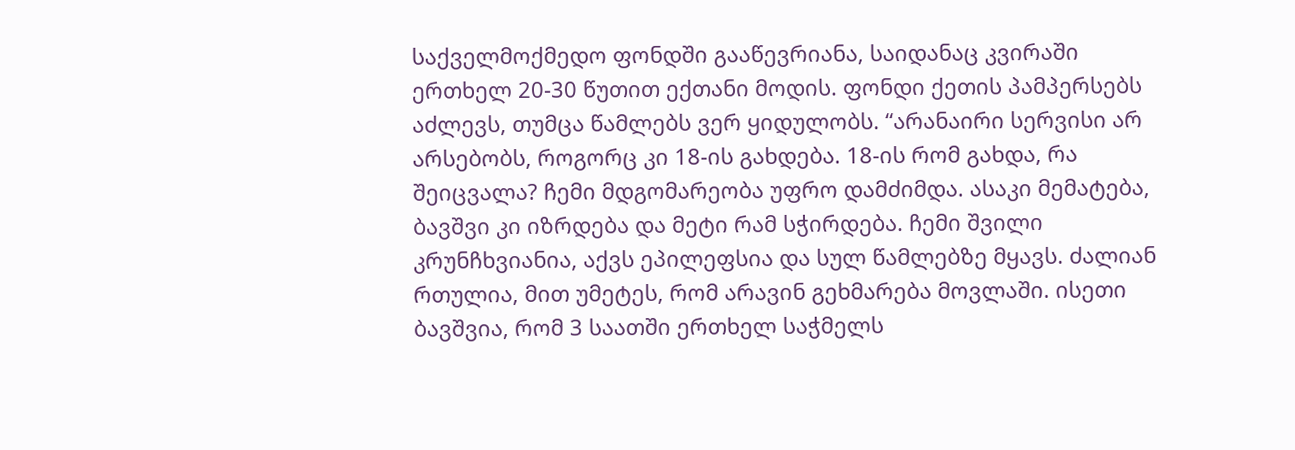საქველმოქმედო ფონდში გააწევრიანა, საიდანაც კვირაში ერთხელ 20-30 წუთით ექთანი მოდის. ფონდი ქეთის პამპერსებს აძლევს, თუმცა წამლებს ვერ ყიდულობს. “არანაირი სერვისი არ არსებობს, როგორც კი 18-ის გახდება. 18-ის რომ გახდა, რა შეიცვალა? ჩემი მდგომარეობა უფრო დამძიმდა. ასაკი მემატება, ბავშვი კი იზრდება და მეტი რამ სჭირდება. ჩემი შვილი კრუნჩხვიანია, აქვს ეპილეფსია და სულ წამლებზე მყავს. ძალიან რთულია, მით უმეტეს, რომ არავინ გეხმარება მოვლაში. ისეთი ბავშვია, რომ 3 საათში ერთხელ საჭმელს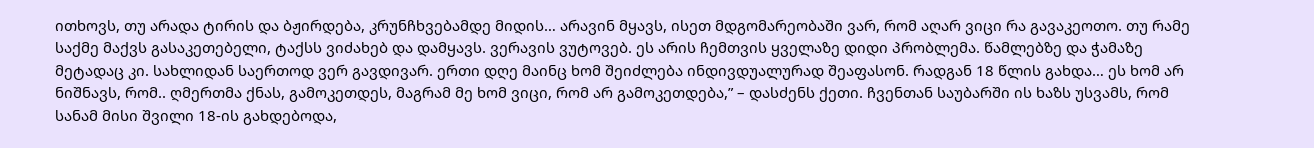ითხოვს, თუ არადა ტირის და ბჟირდება, კრუნჩხვებამდე მიდის… არავინ მყავს, ისეთ მდგომარეობაში ვარ, რომ აღარ ვიცი რა გავაკეოთო. თუ რამე საქმე მაქვს გასაკეთებელი, ტაქსს ვიძახებ და დამყავს. ვერავის ვუტოვებ. ეს არის ჩემთვის ყველაზე დიდი პრობლემა. წამლებზე და ჭამაზე მეტადაც კი. სახლიდან საერთოდ ვერ გავდივარ. ერთი დღე მაინც ხომ შეიძლება ინდივდუალურად შეაფასონ. რადგან 18 წლის გახდა… ეს ხომ არ ნიშნავს, რომ.. ღმერთმა ქნას, გამოკეთდეს, მაგრამ მე ხომ ვიცი, რომ არ გამოკეთდება,” – დასძენს ქეთი. ჩვენთან საუბარში ის ხაზს უსვამს, რომ სანამ მისი შვილი 18-ის გახდებოდა,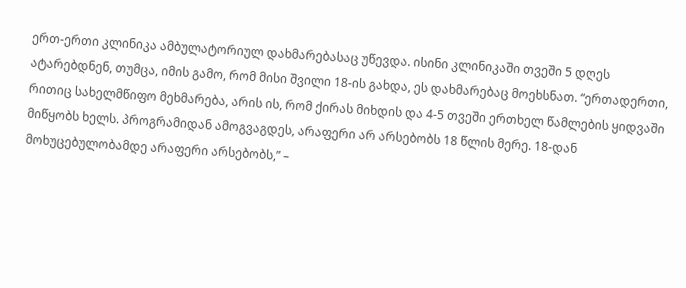ერთ-ერთი კლინიკა ამბულატორიულ დახმარებასაც უწევდა. ისინი კლინიკაში თვეში 5 დღეს ატარებდნენ, თუმცა, იმის გამო, რომ მისი შვილი 18-ის გახდა, ეს დახმარებაც მოეხსნათ. “ერთადერთი, რითიც სახელმწიფო მეხმარება, არის ის, რომ ქირას მიხდის და 4-5 თვეში ერთხელ წამლების ყიდვაში მიწყობს ხელს. პროგრამიდან ამოგვაგდეს, არაფერი არ არსებობს 18 წლის მერე. 18-დან მოხუცებულობამდე არაფერი არსებობს,” –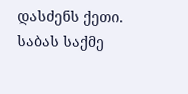დასძენს ქეთი. საბას საქმე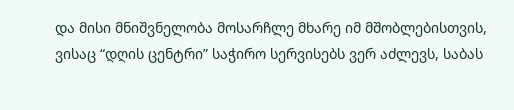და მისი მნიშვნელობა მოსარჩლე მხარე იმ მშობლებისთვის, ვისაც “დღის ცენტრი” საჭირო სერვისებს ვერ აძლევს, საბას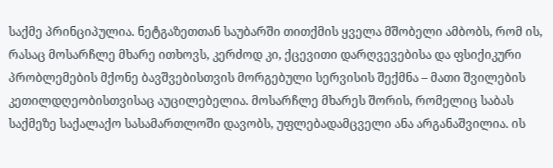საქმე პრინციპულია. ნეტგაზეთთან საუბარში თითქმის ყველა მშობელი ამბობს, რომ ის, რასაც მოსარჩლე მხარე ითხოვს, კერძოდ კი, ქცევითი დარღვევებისა და ფსიქიკური პრობლემების მქონე ბავშვებისთვის მორგებული სერვისის შექმნა – მათი შვილების კეთილდღეობისთვისაც აუცილებელია. მოსარჩლე მხარეს შორის, რომელიც საბას საქმეზე საქალაქო სასამართლოში დავობს, უფლებადამცველი ანა არგანაშვილია. ის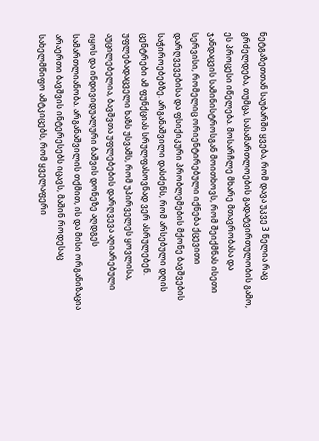ნეტგაზეთთან საუბარში ყვება, რომ დავა უკვე 3 წელია რაც გრძელდება, თუმცა, სასამართლოების გადატვირთულობის გამო, ეს პროცესი იწელება. მოსარჩლე მხარე მთავრობასა და ჯანდაცვის სამინისტროსგან მოითხოვს, რომ შეიქმნას ისეთი სერვისი, რომელიც ორიენტირებული იქნება ქცევითი დარღვევებისა და ფსიქიკური პრობლემების მქონე ბავშვების საჭიროებებზე. არგანაშვილი დასძენს, რომ არსებული დღის ცენტრები ამ ფუნქციას სრულფასოვნად ვერ ასრულებენ. უფლებადაცველი ხაზს უსვამს, რომ უპირველეს ყოვლისა, აუცილებელია, ბავშვთა უფლებების დარღვევა აღიარებული იყოს და ინდივიდუალური ბაშვის დონეზე აღდგეს სამართლიანობა. არგანაშვილის თქმით, ის და მისი ორგანიზაცია არაერთი ბავშვის ინტერესებს იცავს, მაშინ როდესაც სახელმწიფო ამტკიცებს, რომ ყველაფერი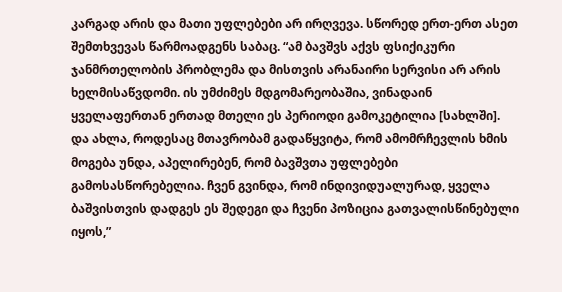კარგად არის და მათი უფლებები არ ირღვევა. სწორედ ერთ-ერთ ასეთ შემთხვევას წარმოადგენს საბაც. “ამ ბავშვს აქვს ფსიქიკური ჯანმრთელობის პრობლემა და მისთვის არანაირი სერვისი არ არის ხელმისაწვდომი. ის უმძიმეს მდგომარეობაშია, ვინადაინ ყველაფერთან ერთად მთელი ეს პერიოდი გამოკეტილია [სახლში]. და ახლა, როდესაც მთავრობამ გადაწყვიტა, რომ ამომრჩევლის ხმის მოგება უნდა, აპელირებენ, რომ ბავშვთა უფლებები გამოსასწორებელია. ჩვენ გვინდა, რომ ინდივიდუალურად, ყველა ბაშვისთვის დადგეს ეს შედეგი და ჩვენი პოზიცია გათვალისწინებული იყოს,”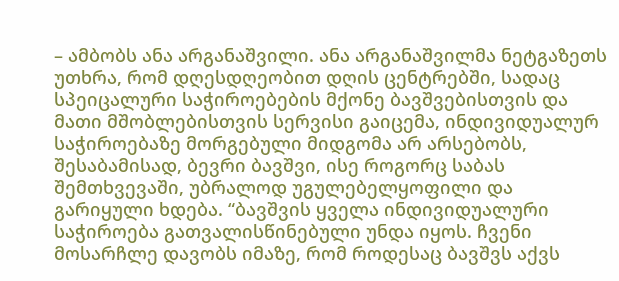– ამბობს ანა არგანაშვილი. ანა არგანაშვილმა ნეტგაზეთს უთხრა, რომ დღესდღეობით დღის ცენტრებში, სადაც სპეიცალური საჭიროებების მქონე ბავშვებისთვის და მათი მშობლებისთვის სერვისი გაიცემა, ინდივიდუალურ საჭიროებაზე მორგებული მიდგომა არ არსებობს, შესაბამისად, ბევრი ბავშვი, ისე როგორც საბას შემთხვევაში, უბრალოდ უგულებელყოფილი და გარიყული ხდება. “ბავშვის ყველა ინდივიდუალური საჭიროება გათვალისწინებული უნდა იყოს. ჩვენი მოსარჩლე დავობს იმაზე, რომ როდესაც ბავშვს აქვს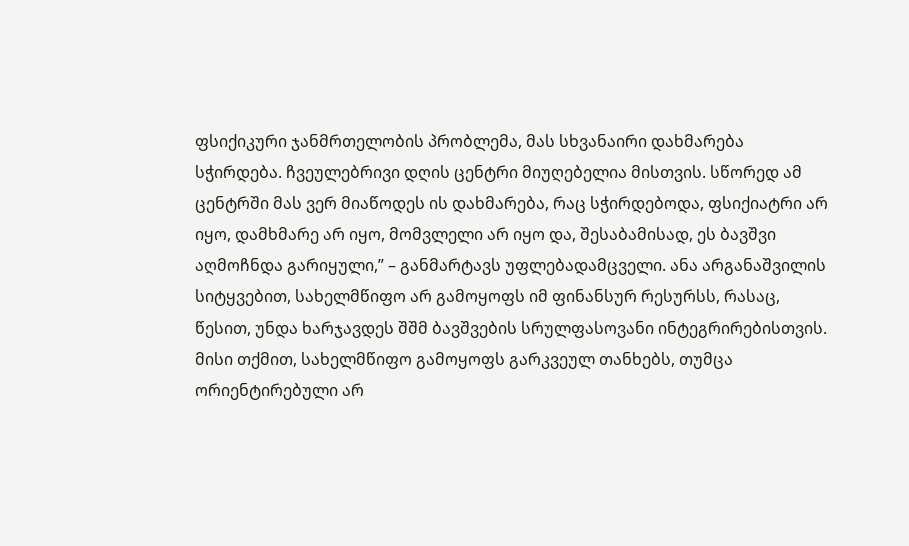ფსიქიკური ჯანმრთელობის პრობლემა, მას სხვანაირი დახმარება სჭირდება. ჩვეულებრივი დღის ცენტრი მიუღებელია მისთვის. სწორედ ამ ცენტრში მას ვერ მიაწოდეს ის დახმარება, რაც სჭირდებოდა, ფსიქიატრი არ იყო, დამხმარე არ იყო, მომვლელი არ იყო და, შესაბამისად, ეს ბავშვი აღმოჩნდა გარიყული,” – განმარტავს უფლებადამცველი. ანა არგანაშვილის სიტყვებით, სახელმწიფო არ გამოყოფს იმ ფინანსურ რესურსს, რასაც, წესით, უნდა ხარჯავდეს შშმ ბავშვების სრულფასოვანი ინტეგრირებისთვის. მისი თქმით, სახელმწიფო გამოყოფს გარკვეულ თანხებს, თუმცა ორიენტირებული არ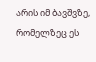არის იმ ბავშვზე, რომელზეც ეს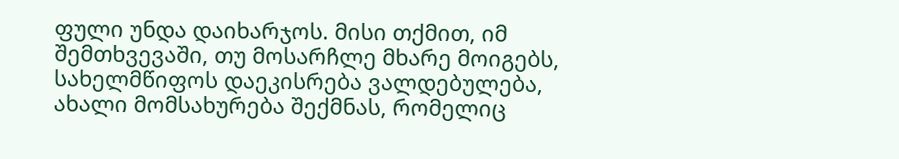ფული უნდა დაიხარჯოს. მისი თქმით, იმ შემთხვევაში, თუ მოსარჩლე მხარე მოიგებს, სახელმწიფოს დაეკისრება ვალდებულება, ახალი მომსახურება შექმნას, რომელიც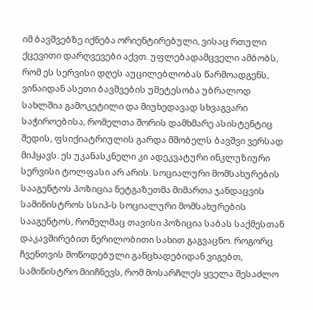იმ ბავშვებზე იქნება ორიენტირებული, ვისაც რთული ქცევითი დარღვევები აქვთ. უფლებადამცველი ამბობს, რომ ეს სერვისი დღეს აუცილებლობას წარმოადგენს, ვინაიდან ასეთი ბავშვების უმეტესობა უბრალოდ სახლშია გამოკეტილი და მიუხედავად სხვაგვარი საჭიროებისა, რომელთა შორის დამხმარე ასისტენტიც შედის, ფსიქიატრიულის გარდა მშობელს ბავშვი ვერსად მიჰყავს. ეს უკანასკნელი კი ადეკვატური ინკლუზიური სერვისი ტოლფასი არ არის. სოციალური მომსახურების სააგენტოს პოზიცია ნეტგაზეთმა მიმართა ჯანდაცვის სამინისტროს სსიპ-ს სოციალური მომსახურების სააგენტოს, რომელმაც თავისი პოზიცია საბას საქმესთან დაკავშირებით წერილობითი სახით გაგვაცნო. როგორც ჩვენთვის მოწოდებული განცხადებიდან ვიგებთ, სამინისტრო მიიჩნევს, რომ მოსარჩლეს ყველა შესაძლო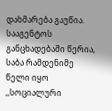დახმარება გაუწია. სააგენტოს განცხადებაში წერია, საბა რამდენიმე წელი იყო ,,სოციალური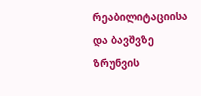რეაბილიტაციისა და ბავშვზე ზრუნვის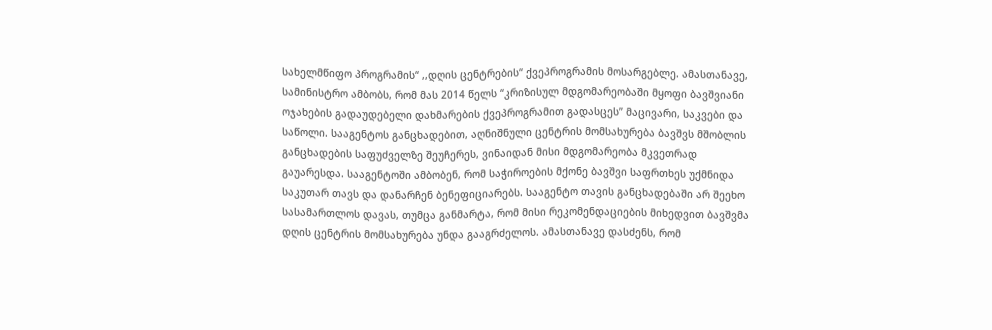სახელმწიფო პროგრამის“ ,,დღის ცენტრების“ ქვეპროგრამის მოსარგებლე. ამასთანავე, სამინისტრო ამბობს, რომ მას 2014 წელს “კრიზისულ მდგომარეობაში მყოფი ბავშვიანი ოჯახების გადაუდებელი დახმარების ქვეპროგრამით გადასცეს” მაცივარი, საკვები და საწოლი. სააგენტოს განცხადებით, აღნიშნული ცენტრის მომსახურება ბავშვს მშობლის განცხადების საფუძველზე შეუჩერეს, ვინაიდან მისი მდგომარეობა მკვეთრად გაუარესდა. სააგენტოში ამბობენ, რომ საჭიროების მქონე ბავშვი საფრთხეს უქმნიდა საკუთარ თავს და დანარჩენ ბენეფიციარებს. სააგენტო თავის განცხადებაში არ შეეხო სასამართლოს დავას, თუმცა განმარტა, რომ მისი რეკომენდაციების მიხედვით ბავშვმა დღის ცენტრის მომსახურება უნდა გააგრძელოს. ამასთანავე დასძენს, რომ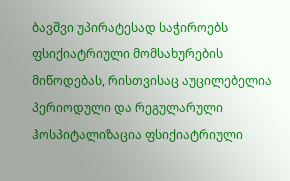ბავშვი უპირატესად საჭიროებს ფსიქიატრიული მომსახურების მიწოდებას, რისთვისაც აუცილებელია პერიოდული და რეგულარული ჰოსპიტალიზაცია ფსიქიატრიული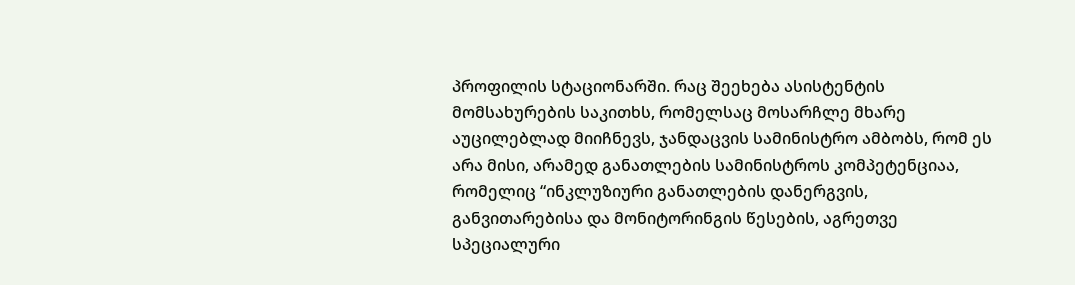პროფილის სტაციონარში. რაც შეეხება ასისტენტის მომსახურების საკითხს, რომელსაც მოსარჩლე მხარე აუცილებლად მიიჩნევს, ჯანდაცვის სამინისტრო ამბობს, რომ ეს არა მისი, არამედ განათლების სამინისტროს კომპეტენციაა, რომელიც “ინკლუზიური განათლების დანერგვის, განვითარებისა და მონიტორინგის წესების, აგრეთვე სპეციალური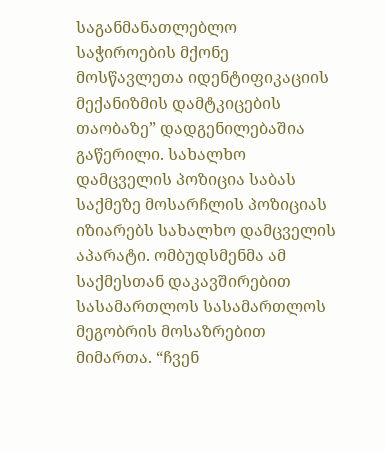საგანმანათლებლო საჭიროების მქონე მოსწავლეთა იდენტიფიკაციის მექანიზმის დამტკიცების თაობაზე” დადგენილებაშია გაწერილი. სახალხო დამცველის პოზიცია საბას საქმეზე მოსარჩლის პოზიციას იზიარებს სახალხო დამცველის აპარატი. ომბუდსმენმა ამ საქმესთან დაკავშირებით სასამართლოს სასამართლოს მეგობრის მოსაზრებით მიმართა. “ჩვენ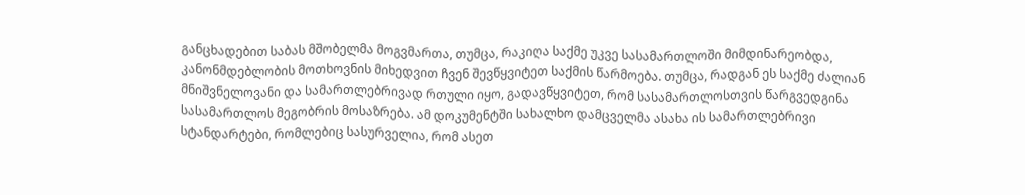განცხადებით საბას მშობელმა მოგვმართა, თუმცა, რაკიღა საქმე უკვე სასამართლოში მიმდინარეობდა, კანონმდებლობის მოთხოვნის მიხედვით ჩვენ შევწყვიტეთ საქმის წარმოება. თუმცა, რადგან ეს საქმე ძალიან მნიშვნელოვანი და სამართლებრივად რთული იყო, გადავწყვიტეთ, რომ სასამართლოსთვის წარგვედგინა სასამართლოს მეგობრის მოსაზრება. ამ დოკუმენტში სახალხო დამცველმა ასახა ის სამართლებრივი სტანდარტები, რომლებიც სასურველია, რომ ასეთ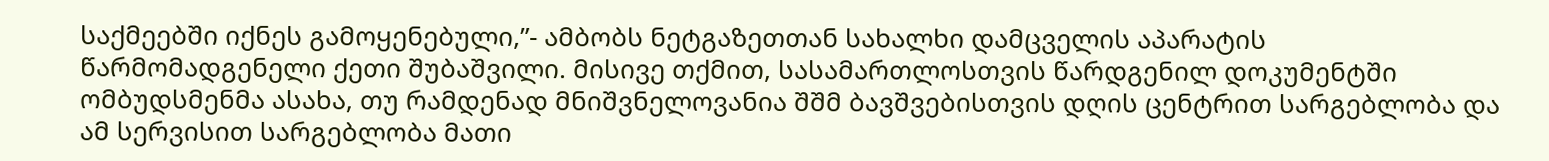საქმეებში იქნეს გამოყენებული,”- ამბობს ნეტგაზეთთან სახალხი დამცველის აპარატის წარმომადგენელი ქეთი შუბაშვილი. მისივე თქმით, სასამართლოსთვის წარდგენილ დოკუმენტში ომბუდსმენმა ასახა, თუ რამდენად მნიშვნელოვანია შშმ ბავშვებისთვის დღის ცენტრით სარგებლობა და ამ სერვისით სარგებლობა მათი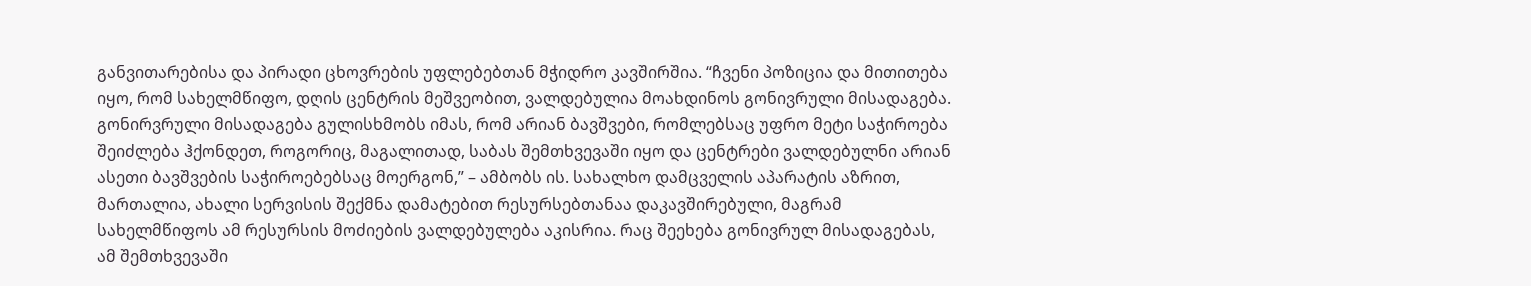განვითარებისა და პირადი ცხოვრების უფლებებთან მჭიდრო კავშირშია. “ჩვენი პოზიცია და მითითება იყო, რომ სახელმწიფო, დღის ცენტრის მეშვეობით, ვალდებულია მოახდინოს გონივრული მისადაგება. გონირვრული მისადაგება გულისხმობს იმას, რომ არიან ბავშვები, რომლებსაც უფრო მეტი საჭიროება შეიძლება ჰქონდეთ, როგორიც, მაგალითად, საბას შემთხვევაში იყო და ცენტრები ვალდებულნი არიან ასეთი ბავშვების საჭიროებებსაც მოერგონ,” – ამბობს ის. სახალხო დამცველის აპარატის აზრით, მართალია, ახალი სერვისის შექმნა დამატებით რესურსებთანაა დაკავშირებული, მაგრამ სახელმწიფოს ამ რესურსის მოძიების ვალდებულება აკისრია. რაც შეეხება გონივრულ მისადაგებას, ამ შემთხვევაში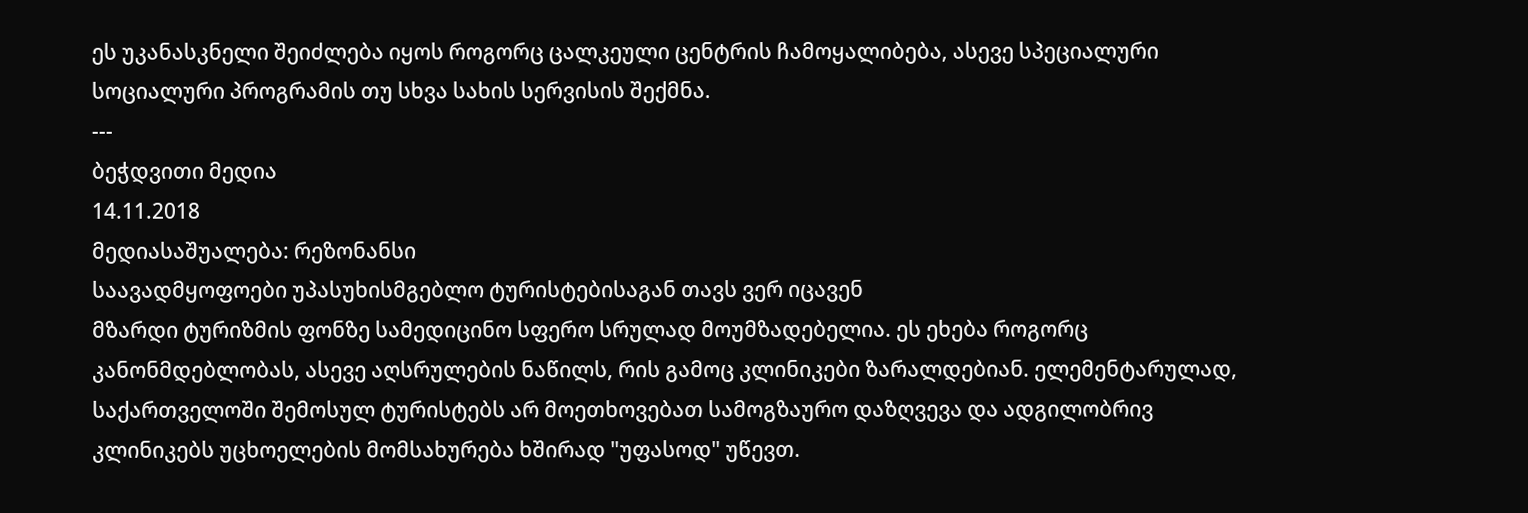ეს უკანასკნელი შეიძლება იყოს როგორც ცალკეული ცენტრის ჩამოყალიბება, ასევე სპეციალური სოციალური პროგრამის თუ სხვა სახის სერვისის შექმნა.
---
ბეჭდვითი მედია
14.11.2018
მედიასაშუალება: რეზონანსი
საავადმყოფოები უპასუხისმგებლო ტურისტებისაგან თავს ვერ იცავენ
მზარდი ტურიზმის ფონზე სამედიცინო სფერო სრულად მოუმზადებელია. ეს ეხება როგორც კანონმდებლობას, ასევე აღსრულების ნაწილს, რის გამოც კლინიკები ზარალდებიან. ელემენტარულად, საქართველოში შემოსულ ტურისტებს არ მოეთხოვებათ სამოგზაურო დაზღვევა და ადგილობრივ კლინიკებს უცხოელების მომსახურება ხშირად "უფასოდ" უწევთ.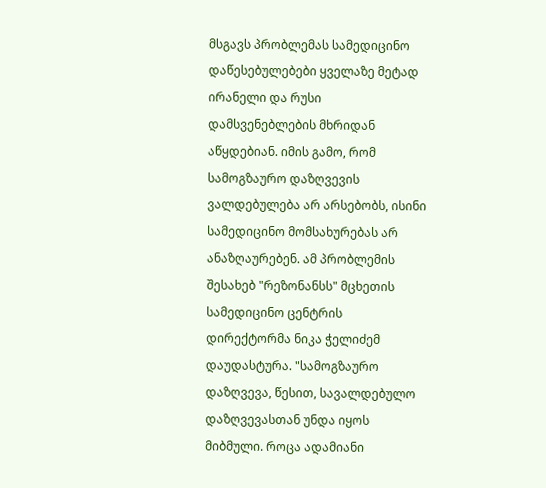მსგავს პრობლემას სამედიცინო დაწესებულებები ყველაზე მეტად ირანელი და რუსი დამსვენებლების მხრიდან აწყდებიან. იმის გამო, რომ სამოგზაურო დაზღვევის ვალდებულება არ არსებობს, ისინი სამედიცინო მომსახურებას არ ანაზღაურებენ. ამ პრობლემის შესახებ "რეზონანსს" მცხეთის სამედიცინო ცენტრის დირექტორმა ნიკა ჭელიძემ დაუდასტურა. "სამოგზაურო დაზღვევა, წესით, სავალდებულო დაზღვევასთან უნდა იყოს მიბმული. როცა ადამიანი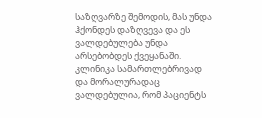საზღვარზე შემოდის, მას უნდა ჰქონდეს დაზღვევა და ეს ვალდებულება უნდა არსებობდეს ქვეყანაში. კლინიკა სამართლებრივად და მორალურადაც ვალდებულია, რომ პაციენტს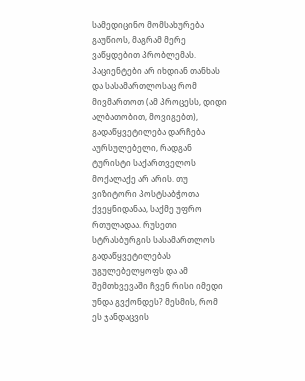სამედიცინო მომსახურება გაუწიოს, მაგრამ მერე ვაწყდებით პრობლემას. პაციენტები არ იხდიან თანხას და სასამართლოსაც რომ მივმართოთ (ამ პროცესს, დიდი ალბათობით, მოვიგებთ), გადაწყვეტილება დარჩება აურსულებელი, რადგან ტურისტი საქართველოს მოქალაქე არ არის. თუ ვიზიტორი პოსტსაბჭოთა ქვეყნიდანაა, საქმე უფრო რთულადაა. რუსეთი სტრასბურგის სასამართლოს გადაწყვეტილებას უგულებელყოფს და ამ შემთხვევაში ჩვენ რისი იმედი უნდა გვქონდეს? მესმის, რომ ეს ჯანდაცვის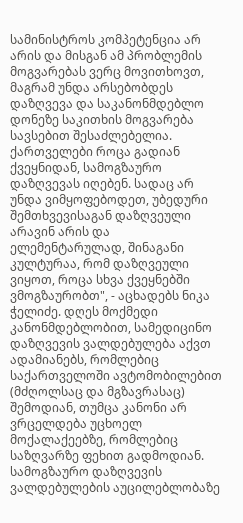სამინისტროს კომპეტენცია არ არის და მისგან ამ პრობლემის მოგვარებას ვერც მოვითხოვთ, მაგრამ უნდა არსებობდეს დაზღვევა და საკანონმდებლო დონეზე საკითხის მოგვარება სავსებით შესაძლებელია. ქართველები როცა გადიან ქვეყნიდან, სამოგზაურო დაზღვევას იღებენ. სადაც არ უნდა ვიმყოფებოდეთ, უბედური შემთხვევისაგან დაზღვეული არავინ არის და ელემენტარულად, შინაგანი კულტურაა, რომ დაზღვეული ვიყოთ, როცა სხვა ქვეყნებში ვმოგზაურობთ", - აცხადებს ნიკა ჭელიძე. დღეს მოქმედი კანონმდებლობით, სამედიცინო დაზღვევის ვალდებულება აქვთ ადამიანებს, რომლებიც საქართველოში ავტომობილებით (მძღოლსაც და მგზავრასაც) შემოდიან, თუმცა კანონი არ ვრცელდება უცხოელ მოქალაქეებზე, რომლებიც საზღვარზე ფეხით გადმოდიან. სამოგზაურო დაზღვევის ვალდებულების აუცილებლობაზე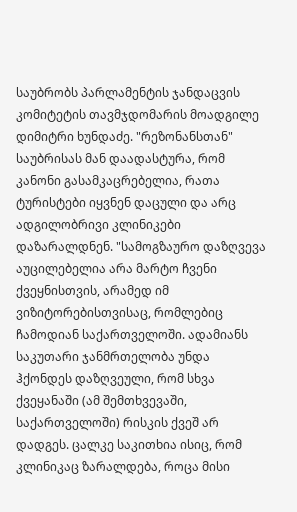საუბრობს პარლამენტის ჯანდაცვის კომიტეტის თავმჯდომარის მოადგილე დიმიტრი ხუნდაძე. "რეზონანსთან" საუბრისას მან დაადასტურა, რომ კანონი გასამკაცრებელია, რათა ტურისტები იყვნენ დაცული და არც ადგილობრივი კლინიკები დაზარალდნენ. "სამოგზაურო დაზღვევა აუცილებელია არა მარტო ჩვენი ქვეყნისთვის, არამედ იმ ვიზიტორებისთვისაც, რომლებიც ჩამოდიან საქართველოში. ადამიანს საკუთარი ჯანმრთელობა უნდა ჰქონდეს დაზღვეული, რომ სხვა ქვეყანაში (ამ შემთხვევაში, საქართველოში) რისკის ქვეშ არ დადგეს. ცალკე საკითხია ისიც, რომ კლინიკაც ზარალდება, როცა მისი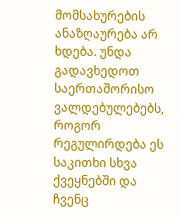მომსახურების ანაზღაურება არ ხდება. უნდა გადავხედოთ საერთაშორისო ვალდებულებებს, როგორ რეგულირდება ეს საკითხი სხვა ქვეყნებში და ჩვენც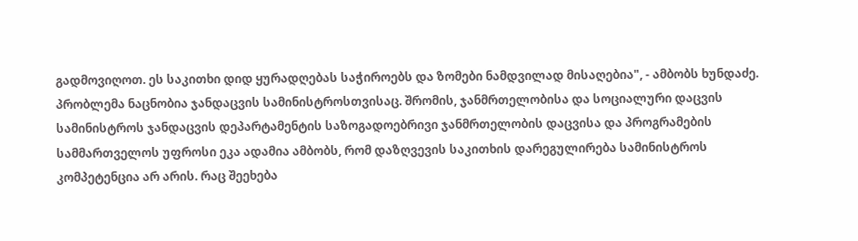გადმოვიღოთ. ეს საკითხი დიდ ყურადღებას საჭიროებს და ზომები ნამდვილად მისაღებია", - ამბობს ხუნდაძე. პრობლემა ნაცნობია ჯანდაცვის სამინისტროსთვისაც. შრომის, ჯანმრთელობისა და სოციალური დაცვის სამინისტროს ჯანდაცვის დეპარტამენტის საზოგადოებრივი ჯანმრთელობის დაცვისა და პროგრამების სამმართველოს უფროსი ეკა ადამია ამბობს, რომ დაზღვევის საკითხის დარეგულირება სამინისტროს კომპეტენცია არ არის. რაც შეეხება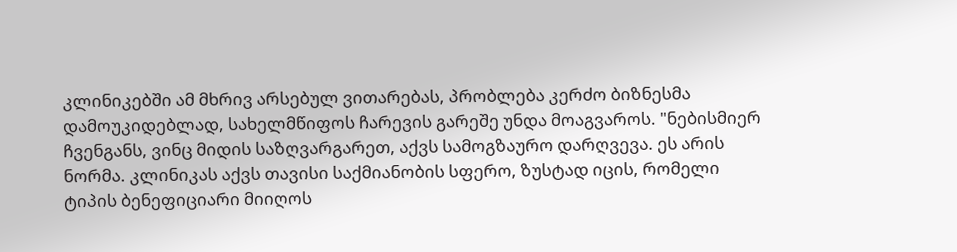კლინიკებში ამ მხრივ არსებულ ვითარებას, პრობლება კერძო ბიზნესმა დამოუკიდებლად, სახელმწიფოს ჩარევის გარეშე უნდა მოაგვაროს. "ნებისმიერ ჩვენგანს, ვინც მიდის საზღვარგარეთ, აქვს სამოგზაურო დარღვევა. ეს არის ნორმა. კლინიკას აქვს თავისი საქმიანობის სფერო, ზუსტად იცის, რომელი ტიპის ბენეფიციარი მიიღოს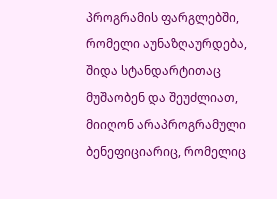პროგრამის ფარგლებში, რომელი აუნაზღაურდება, შიდა სტანდარტითაც მუშაობენ და შეუძლიათ, მიიღონ არაპროგრამული ბენეფიციარიც, რომელიც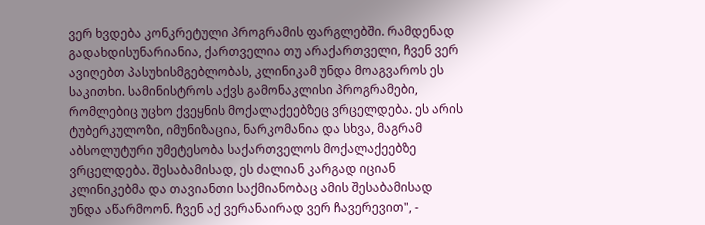ვერ ხვდება კონკრეტული პროგრამის ფარგლებში. რამდენად გადახდისუნარიანია, ქართველია თუ არაქართველი, ჩვენ ვერ ავიღებთ პასუხისმგებლობას, კლინიკამ უნდა მოაგვაროს ეს საკითხი. სამინისტროს აქვს გამონაკლისი პროგრამები, რომლებიც უცხო ქვეყნის მოქალაქეებზეც ვრცელდება. ეს არის ტუბერკულოზი, იმუნიზაცია, ნარკომანია და სხვა, მაგრამ აბსოლუტური უმეტესობა საქართველოს მოქალაქეებზე ვრცელდება. შესაბამისად, ეს ძალიან კარგად იციან კლინიკებმა და თავიანთი საქმიანობაც ამის შესაბამისად უნდა აწარმოონ. ჩვენ აქ ვერანაირად ვერ ჩავერევით", -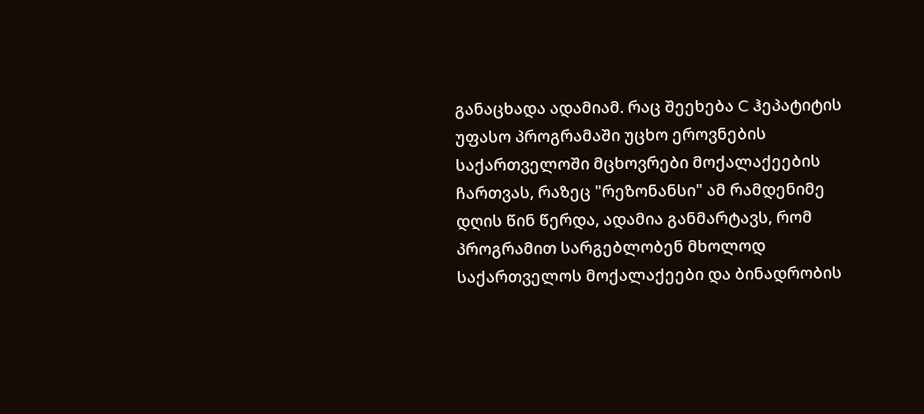განაცხადა ადამიამ. რაც შეეხება C ჰეპატიტის უფასო პროგრამაში უცხო ეროვნების საქართველოში მცხოვრები მოქალაქეების ჩართვას, რაზეც "რეზონანსი" ამ რამდენიმე დღის წინ წერდა, ადამია განმარტავს, რომ პროგრამით სარგებლობენ მხოლოდ საქართველოს მოქალაქეები და ბინადრობის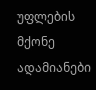უფლების მქონე ადამიანები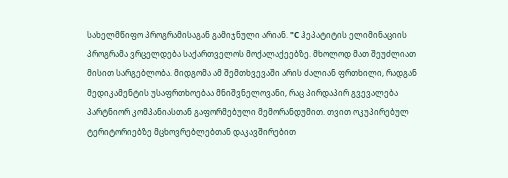სახელმწიფო პროგრამისაგან გამიჯნული არიან. "C ჰეპატიტის ელიმინაციის პროგრამა ვრცელდება საქართველოს მოქალაქეებზე. მხოლოდ მათ შეუძლიათ მისით სარგებლობა. მიდგომა ამ შემთხვევაში არის ძალიან ფრთხილი, რადგან მედიკამენტის უსაფრთხოებაა მნიშვნელოვანი, რაც პირდაპირ გვევალება პარტნიორ კომპანიასთან გაფორმებული მემორანდუმით. თვით ოკუპირებულ ტერიტორიებზე მცხოვრებლებთან დაკავშირებით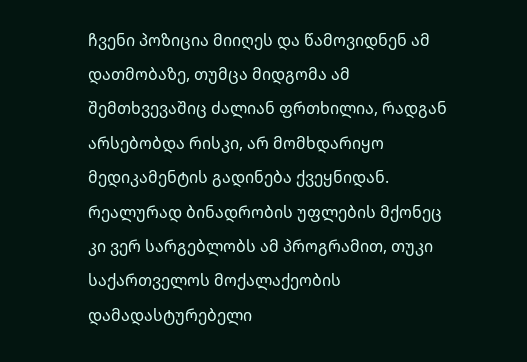ჩვენი პოზიცია მიიღეს და წამოვიდნენ ამ დათმობაზე, თუმცა მიდგომა ამ შემთხვევაშიც ძალიან ფრთხილია, რადგან არსებობდა რისკი, არ მომხდარიყო მედიკამენტის გადინება ქვეყნიდან. რეალურად ბინადრობის უფლების მქონეც კი ვერ სარგებლობს ამ პროგრამით, თუკი საქართველოს მოქალაქეობის დამადასტურებელი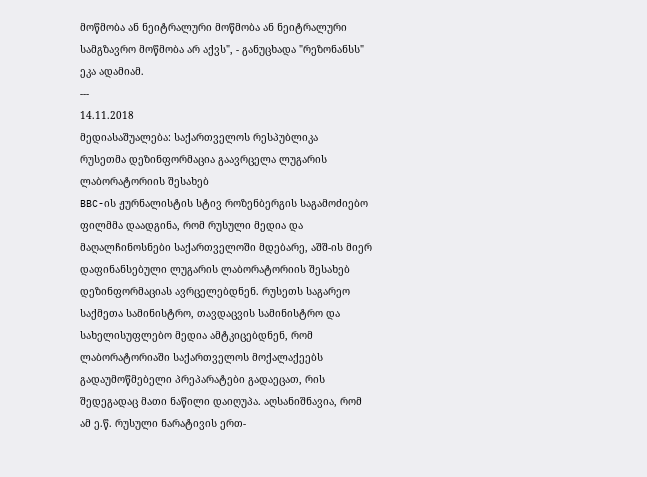მოწმობა ან ნეიტრალური მოწმობა ან ნეიტრალური სამგზავრო მოწმობა არ აქვს", - განუცხადა "რეზონანსს" ეკა ადამიამ.
---
14.11.2018
მედიასაშუალება: საქართველოს რესპუბლიკა
რუსეთმა დეზინფორმაცია გაავრცელა ლუგარის ლაბორატორიის შესახებ
BBC-ის ჟურნალისტის სტივ როზენბერგის საგამოძიებო ფილმმა დაადგინა, რომ რუსული მედია და მაღალჩინოსნები საქართველოში მდებარე, აშშ-ის მიერ დაფინანსებული ლუგარის ლაბორატორიის შესახებ დეზინფორმაციას ავრცელებდნენ. რუსეთს საგარეო საქმეთა სამინისტრო, თავდაცვის სამინისტრო და სახელისუფლებო მედია ამტკიცებდნენ, რომ ლაბორატორიაში საქართველოს მოქალაქეებს გადაუმოწმებელი პრეპარატები გადაეცათ, რის შედეგადაც მათი ნაწილი დაიღუპა. აღსანიშნავია, რომ ამ ე.წ. რუსული ნარატივის ერთ-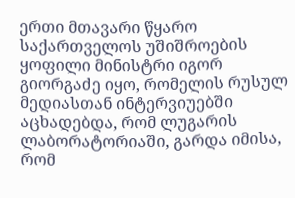ერთი მთავარი წყარო საქართველოს უშიშროების ყოფილი მინისტრი იგორ გიორგაძე იყო, რომელის რუსულ მედიასთან ინტერვიუებში აცხადებდა, რომ ლუგარის ლაბორატორიაში, გარდა იმისა, რომ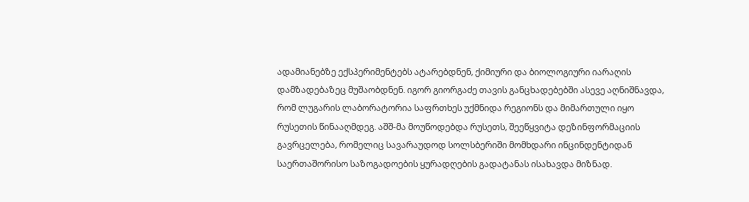ადამიანებზე ექსპერიმენტებს ატარებდნენ, ქიმიური და ბიოლოგიური იარაღის დამზადებაზეც მუშაობდნენ. იგორ გიორგაძე თავის განცხადებებში ასევე აღნიშნავდა, რომ ლუგარის ლაბორატორია საფრთხეს უქმნიდა რეგიონს და მიმართული იყო რუსეთის წინააღმდეგ. აშშ-მა მოუწოდებდა რუსეთს, შეეწყვიტა დეზინფორმაციის გავრცელება, რომელიც სავარაუდოდ სოლსბერიში მომხდარი ინცინდენტიდან საერთაშორისო საზოგადოების ყურადღების გადატანას ისახავდა მიზნად.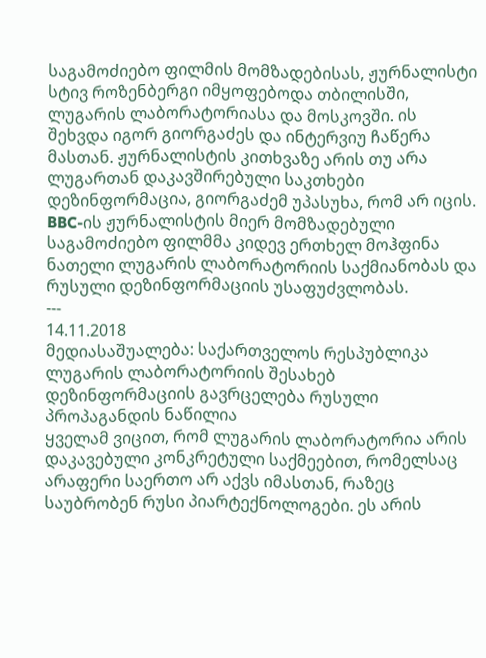საგამოძიებო ფილმის მომზადებისას, ჟურნალისტი სტივ როზენბერგი იმყოფებოდა თბილისში, ლუგარის ლაბორატორიასა და მოსკოვში. ის შეხვდა იგორ გიორგაძეს და ინტერვიუ ჩაწერა მასთან. ჟურნალისტის კითხვაზე არის თუ არა ლუგართან დაკავშირებული საკთხები დეზინფორმაცია, გიორგაძემ უპასუხა, რომ არ იცის. BBC-ის ჟურნალისტის მიერ მომზადებული საგამოძიებო ფილმმა კიდევ ერთხელ მოჰფინა ნათელი ლუგარის ლაბორატორიის საქმიანობას და რუსული დეზინფორმაციის უსაფუძვლობას.
---
14.11.2018
მედიასაშუალება: საქართველოს რესპუბლიკა
ლუგარის ლაბორატორიის შესახებ დეზინფორმაციის გავრცელება რუსული პროპაგანდის ნაწილია
ყველამ ვიცით, რომ ლუგარის ლაბორატორია არის დაკავებული კონკრეტული საქმეებით, რომელსაც არაფერი საერთო არ აქვს იმასთან, რაზეც საუბრობენ რუსი პიარტექნოლოგები. ეს არის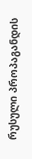რუსული პროპაგანდის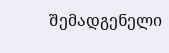შემადგენელი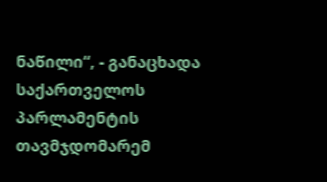ნაწილი“, - განაცხადა საქართველოს პარლამენტის თავმჯდომარემ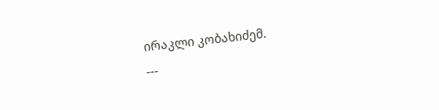ირაკლი კობახიძემ.
---